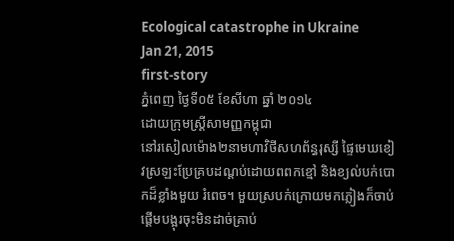Ecological catastrophe in Ukraine
Jan 21, 2015
first-story
ភ្នំពេញ ថ្ងៃទី០៥ ខែសីហា ឆ្នាំ ២០១៤
ដោយក្រុមស្រ្តីសាមញ្ញកម្ពុជា
នៅរសៀលម៉ោង២នាមហាវិថីសហព័ន្ធរុស្សី ផ្ទៃមេឃខៀវស្រឡះប្រែគ្របដណ្តប់ដោយពពកខ្មៅ និងខ្យល់បក់បោកដ៏ខ្លាំងមួយ រំពេច។ មួយស្របក់ក្រោយមកភ្លៀងក៏ចាប់ផ្តើមបង្អុរចុះមិនដាច់គ្រាប់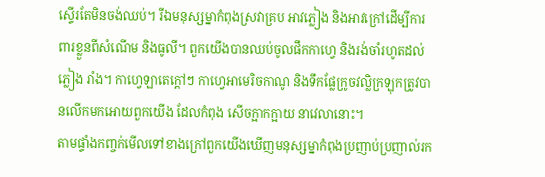ស្ទើរតែមិនចង់ឈប់។ រីឯមនុស្សម្នាកំពុងស្រវាគ្រប អាវភ្លៀង និងអាវក្រៅដើម្បីការពារខ្លួនពីសំណើម និងធូលី។ ពួកយើងបានឈប់ចូលផឹកកាហ្វេ និងរង់ចាំរហូតដល់ភ្លៀង រាំង។ កាហ្វេឡាតេក្តៅៗ កាហ្វេអាមេរិចកាណូ និងទឹកផ្លែក្រូចវល្លិក្រឡុកត្រូវបានលើកមកអោយពួកយើង ដែលកំពុង សើចក្អាកក្អាយ នាវេលានោះ។
តាមផ្ទាំងកញ្ចក់មើលទៅខាងក្រៅពួកយើងឃើញមនុស្សម្នាកំពុងប្រញាប់ប្រញាល់រក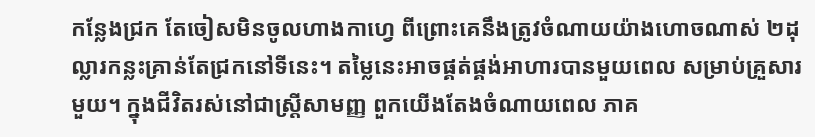កន្លែងជ្រក តែចៀសមិនចូលហាងកាហ្វេ ពីព្រោះគេនឹងត្រូវចំណាយយ៉ាងហោចណាស់ ២ដុល្លារកន្លះគ្រាន់តែជ្រកនៅទីនេះ។ តម្លៃនេះអាចផ្គត់ផ្គង់អាហារបានមួយពេល សម្រាប់គ្រួសារមួយ។ ក្នុងជីវិតរស់នៅជាស្ត្រីសាមញ្ញ ពួកយើងតែងចំណាយពេល ភាគ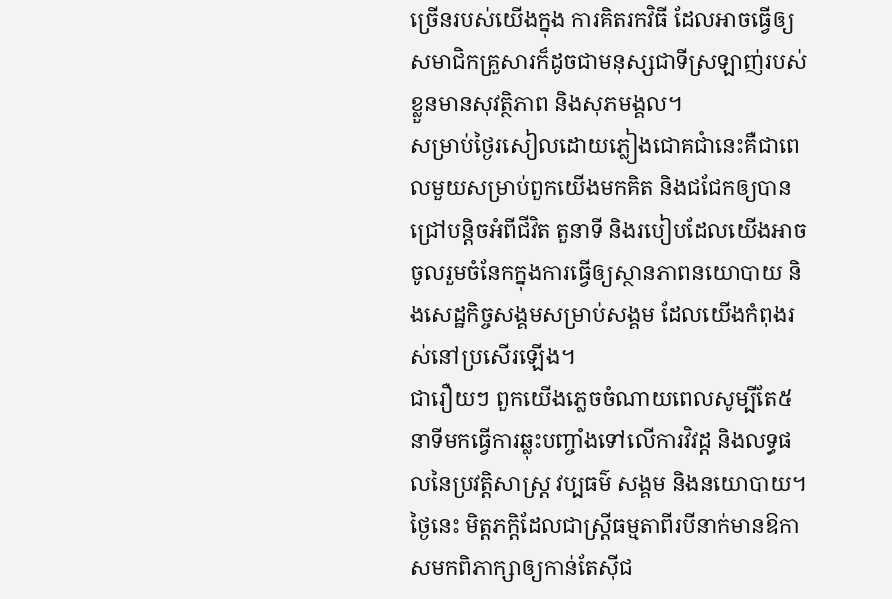ច្រើនរបស់យើងក្នុង ការគិតរកវិធី ដែលអាចធ្វើឲ្យសមាជិកគ្រួសារក៏ដូចជាមនុស្សជាទីស្រឡាញ់របស់ខ្លួនមានសុវត្ថិភាព និងសុភមង្គល។
សម្រាប់ថ្ងៃរសៀលដោយភ្លៀងជោគជាំនេះគឺជាពេលមួយសម្រាប់ពួកយើងមកគិត និងជជែកឲ្យបានជ្រៅបន្តិចអំពីជីវិត តួនាទី និងរបៀបដែលយើងអាចចូលរួមចំនែកក្នុងការធ្វើឲ្យស្ថានភាពនយោបាយ និងសេដ្ឋកិច្ចសង្គមសម្រាប់សង្គម ដែលយើងកំពុងរស់នៅប្រសើរឡើង។
ជារឿយៗ ពួកយើងភ្លេចចំណាយពេលសូម្បីតែ៥នាទីមកធ្វើការឆ្លុះបញ្ចាំងទៅលើការវិវដ្ត និងលទ្ធផលនៃប្រវត្តិសាស្ត្រ វប្បធម៌ សង្គម និងនយោបាយ។ ថ្ងៃនេះ មិត្តភក្តិដែលជាស្ត្រីធម្មតាពីរបីនាក់មានឱកាសមកពិភាក្សាឲ្យកាន់តែស៊ីជ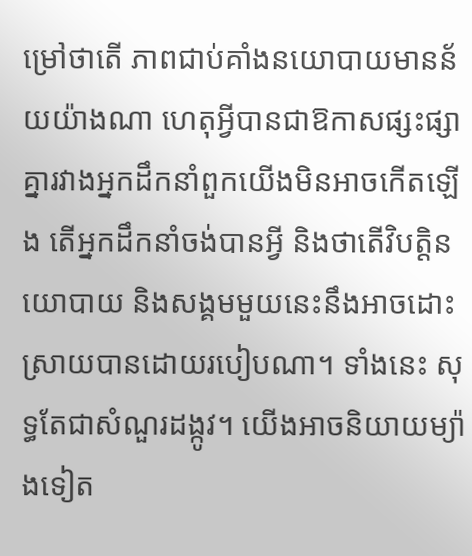ម្រៅថាតើ ភាពជាប់គាំងនយោបាយមានន័យយ៉ាងណា ហេតុអ្វីបានជាឱកាសផ្សះផ្សាគ្នារវាងអ្នកដឹកនាំពួកយើងមិនអាចកើតឡើង តើអ្នកដឹកនាំចង់បានអ្វី និងថាតើវិបត្តិនយោបាយ និងសង្គមមួយនេះនឹងអាចដោះស្រាយបានដោយរបៀបណា។ ទាំងនេះ សុទ្ធតែជាសំណួរដង្កូវ។ យើងអាចនិយាយម្យ៉ាងទៀត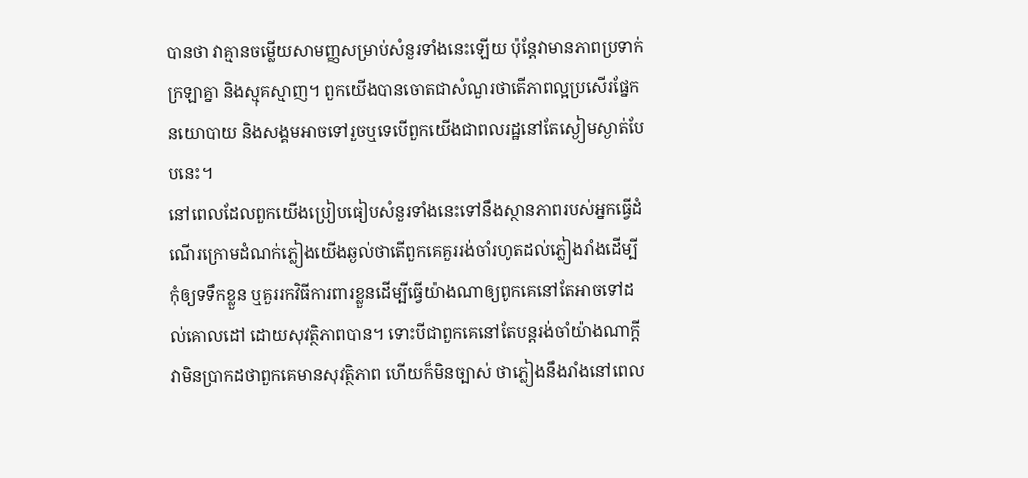បានថា វាគ្មានចម្លើយសាមញ្ញសម្រាប់សំនួរទាំងនេះឡើយ ប៉ុន្តែវាមានភាពប្រទាក់ក្រឡាគ្នា និងស្មុគស្មាញ។ ពួកយើងបានចោតជាសំណួរថាតើភាពល្អប្រសើរផ្នែកនយោបាយ និងសង្គមអាចទៅរួចឬទេបើពួកយើងជាពលរដ្ឋនៅតែស្ងៀមស្ងាត់បែបនេះ។
នៅពេលដែលពួកយើងប្រៀបធៀបសំនួរទាំងនេះទៅនឹងស្ថានភាពរបស់អ្នកធ្វើដំណើរក្រោមដំណក់ភ្លៀងយើងឆ្ងល់ថាតើពួកគេគួររង់ចាំរហូតដល់ភ្លៀងរាំងដើម្បីកុំឲ្យទទឹកខ្លួន ឬគួររកវិធីការពារខ្លួនដើម្បីធ្វើយ៉ាងណាឲ្យពូកគេនៅតែអាចទៅដល់គោលដៅ ដោយសុវត្ថិភាពបាន។ ទោះបីជាពួកគេនៅតែបន្តរង់ចាំយ៉ាងណាក្តី វាមិនប្រាកដថាពួកគេមានសុវត្ថិភាព ហើយក៏មិនច្បាស់ ថាភ្លៀងនឹងរាំងនៅពេល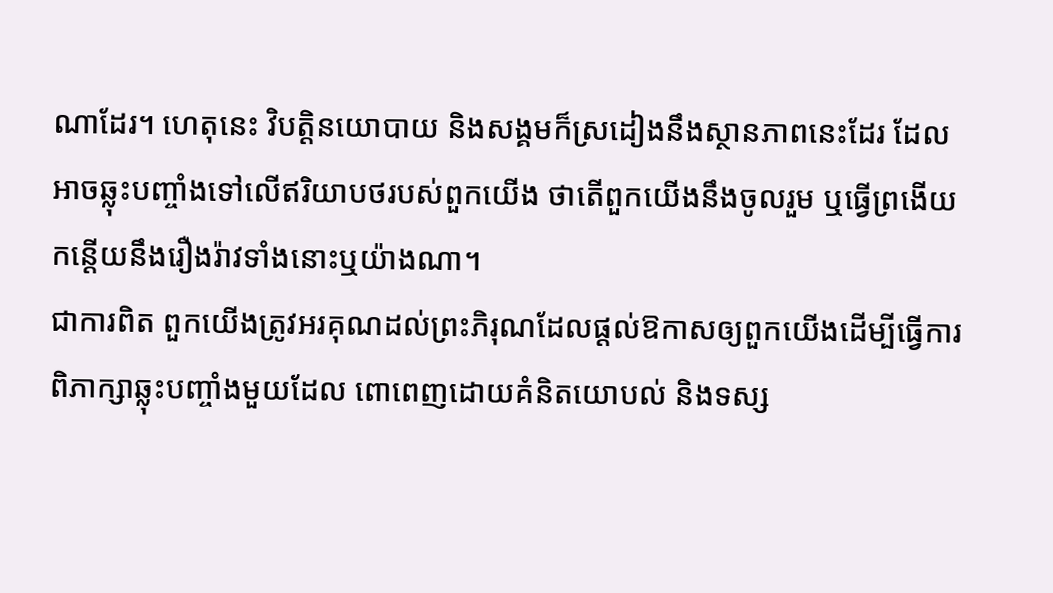ណាដែរ។ ហេតុនេះ វិបត្តិនយោបាយ និងសង្គមក៏ស្រដៀងនឹងស្ថានភាពនេះដែរ ដែលអាចឆ្លុះបញ្ចាំងទៅលើឥរិយាបថរបស់ពួកយើង ថាតើពួកយើងនឹងចូលរួម ឬធ្វើព្រងើយកន្តើយនឹងរឿងរ៉ាវទាំងនោះឬយ៉ាងណា។
ជាការពិត ពួកយើងត្រូវអរគុណដល់ព្រះភិរុណដែលផ្តល់ឱកាសឲ្យពួកយើងដើម្បីធ្វើការពិភាក្សាឆ្លុះបញ្ចាំងមួយដែល ពោពេញដោយគំនិតយោបល់ និងទស្ស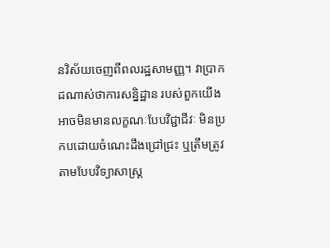នវិស័យចេញពីពលរដ្ឋសាមញ្ញ។ វាប្រាកដណាស់ថាការសន្និដ្ឋាន របស់ពួកយើងអាចមិនមានលក្ខណៈបែបវិជ្ជាជីវៈ មិនប្រកបដោយចំណេះដឹងជ្រៅជ្រះ ឬត្រឹមត្រូវតាមបែបវិទ្យាសាស្រ្ត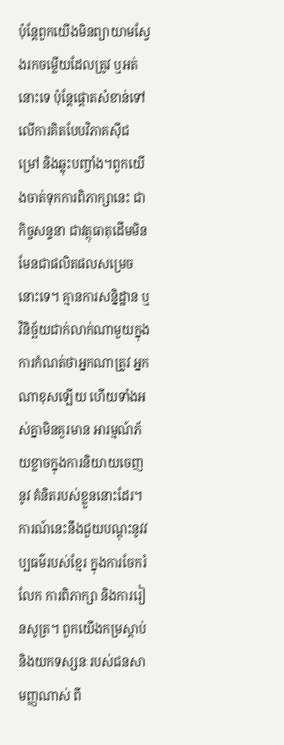ប៉ុន្តែពួកយើងមិនព្យាយាមស្វែងរកចម្លើយដែលត្រូវ ឬអត់នោះទេ ប៉ុន្តែផ្តោតសំខាន់ទៅលើការគិតបែបវិភាគស៊ីជម្រៅ និងឆ្លុះបញ្ចាំង។ពួកយើងចាត់ទុកការពិភាក្សានេះ ជាកិច្ចសន្ទនា ជាវត្ថុធាតុដើមមិនមែនជាផលិតផលសម្រេចនោះទេ។ គ្មានការសន្និដ្ឋាន ឬវិនិច្ឆ័យជាក់លាក់ណាមួយក្នុងការកំណត់ថាអ្នកណាត្រូវ អ្នកណាខុសឡើយ ហើយទាំងអស់គ្នាមិនគួរមាន អារម្មណ៍ភ័យខ្លាចក្នុងការនិយាយចេញនូវ គំនិតរបស់ខ្លួននោះដែរ។ការណ៍នេះនឹងជួយបណ្តុះនូវវប្បធម៌របស់ខ្មែរ ក្នុងការចែករំលែក ការពិភាក្សា និងការរៀនសូត្រ។ ពួកយើងកម្រស្តាប់ និងយកទស្សនៈរបស់ជនសាមញ្ញណាស់ ពី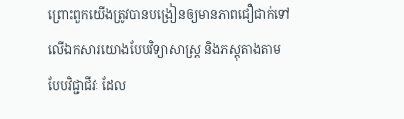ព្រោះពួកយើងត្រូវបានបង្រៀនឲ្យមានភាពជឿជាក់ទៅលើឯកសារយោងបែបវិទ្យាសាស្រ្ត និងភស្តុតាងតាមបែបវិជ្ជាជីវៈ ដែល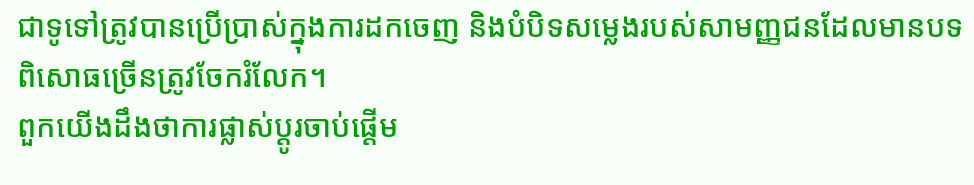ជាទូទៅត្រូវបានប្រើប្រាស់ក្នុងការដកចេញ និងបំបិទសម្លេងរបស់សាមញ្ញជនដែលមានបទពិសោធច្រើនត្រូវចែករំលែក។
ពួកយើងដឹងថាការផ្លាស់ប្តូរចាប់ផ្តើម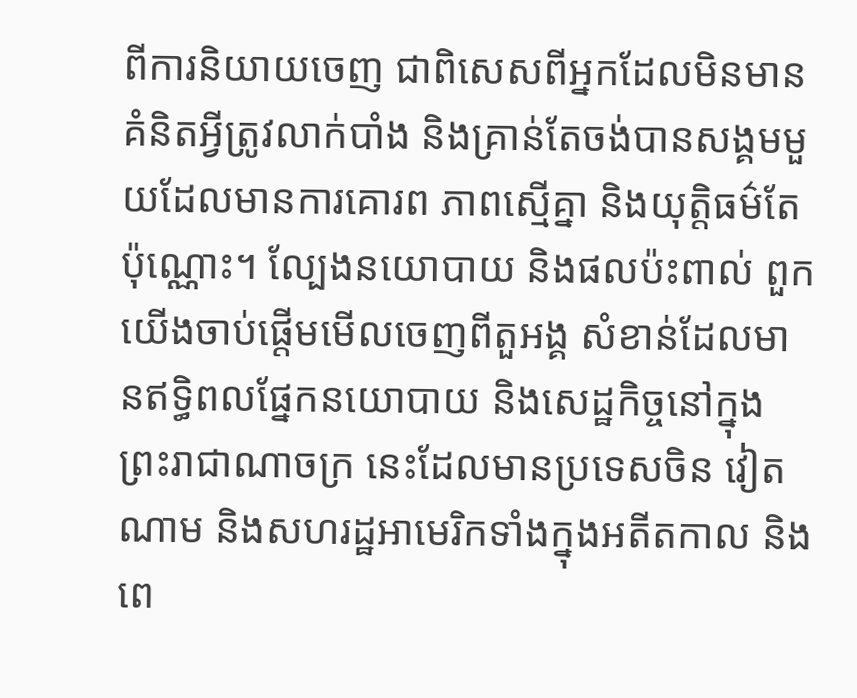ពីការនិយាយចេញ ជាពិសេសពីអ្នកដែលមិនមានគំនិតអ្វីត្រូវលាក់បាំង និងគ្រាន់តែចង់បានសង្គមមួយដែលមានការគោរព ភាពស្មើគ្នា និងយុត្តិធម៌តែប៉ុណ្ណោះ។ ល្បែងនយោបាយ និងផលប៉ះពាល់ ពួកយើងចាប់ផ្តើមមើលចេញពីតួអង្គ សំខាន់ដែលមានឥទ្ធិពលផ្នែកនយោបាយ និងសេដ្ឋកិច្ចនៅក្នុងព្រះរាជាណាចក្រ នេះដែលមានប្រទេសចិន វៀតណាម និងសហរដ្ឋអាមេរិកទាំងក្នុងអតីតកាល និងពេ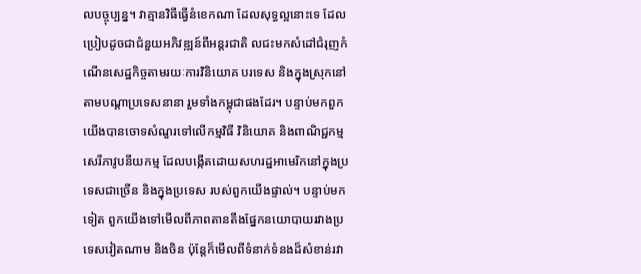លបច្ចុប្បន្ន។ វាគ្មានវិធីធ្វើនំខេកណា ដែលសុទ្ធល្អនោះទេ ដែលប្រៀបដូចជាជំនួយអភិវឌ្ឍន៍ពីអន្តរជាតិ លជះមកសំដៅជំរុញកំណើនសេដ្ឋកិច្ចតាមរយៈការវិនិយោគ បរទេស និងក្នុងស្រុកនៅតាមបណ្តាប្រទេសនានា រួមទាំងកម្ពុជាផងដែរ។ បន្ទាប់មកពួកយើងបានចោទសំណួរទៅលើកម្មវិធី វិនិយោគ និងពាណិជ្ជកម្មសេរីភាវូបនីយកម្ម ដែលបង្កើតដោយសហរដ្ឋអាមេរិកនៅក្នុងប្រទេសជាច្រើន និងក្នុងប្រទេស របស់ពួកយើងផ្ទាល់។ បន្ទាប់មកទៀត ពួកយើងទៅមើលពីភាពតានតឹងផ្នែកនយោបាយរវាងប្រទេសវៀតណាម និងចិន ប៉ុន្តែក៏មើលពីទំនាក់ទំនងដ៏សំខាន់រវា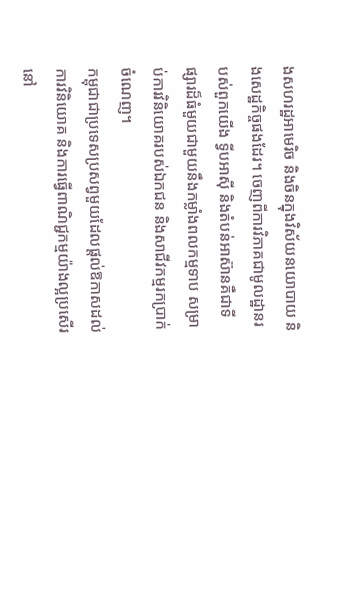ងសហរដ្ឋអាមេរិច និងចិនក្នុងវិស័យនយោបាយ និងសេដ្ឋកិច្ចផងដែរ។ ចេញពីការវិភាគជាមូលដ្ឋានរបស់ពួកយើង ទ្វីបអាស៊ី និងតំបន់អាស៊ានគឺជាទីផ្សារដ៏ធំមួយជាមួយនឹងកម្លាំងពលកម្មទាប សម្រាប់ការវិនិយោគរបស់ឯកជន និងសាជីវកម្មរកប្រាក់ចំណេញ។
កម្ពុជាជាប្រទេសប្រសព្វមួយដែលផ្តល់ឱកាសដល់ការវិនិយោគ និងការធ្វើពាណិជ្ជកម្មយ៉ាងល្អប្រសើរនៅ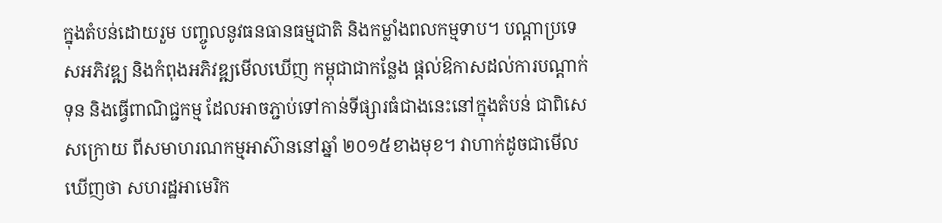ក្នុងតំបន់ដោយរួម បញ្ចូលនូវធនធានធម្មជាតិ និងកម្លាំងពលកម្មទាប។ បណ្តាប្រទេសអភិវឌ្ឍ និងកំពុងអភិវឌ្ឍមើលឃើញ កម្ពុជាជាកន្លែង ផ្តល់ឱកាសដល់ការបណ្តាក់ទុន និងធ្វើពាណិជ្ជកម្ម ដែលអាចភ្ជាប់ទៅកាន់ទីផ្សារធំជាងនេះនៅក្នុងតំបន់ ជាពិសេសក្រោយ ពីសមាហរណកម្មអាស៊ាននៅឆ្នាំ ២០១៥ខាងមុខ។ វាហាក់ដូចជាមើលឃើញថា សហរដ្ឋអាមេរិក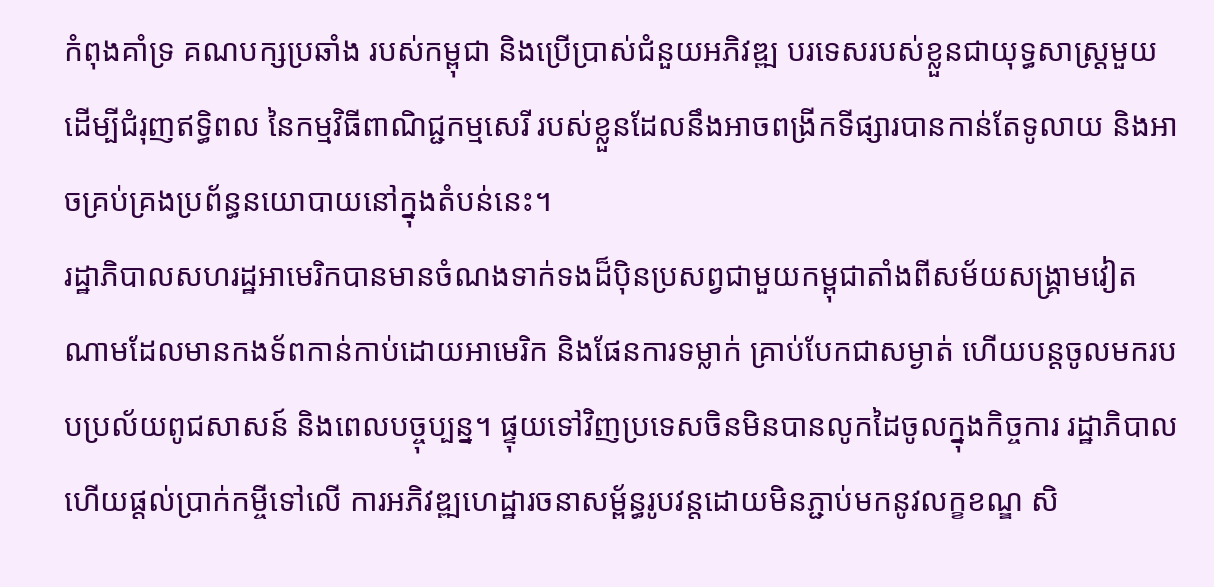កំពុងគាំទ្រ គណបក្សប្រឆាំង របស់កម្ពុជា និងប្រើប្រាស់ជំនួយអភិវឌ្ឍ បរទេសរបស់ខ្លួនជាយុទ្ធសាស្រ្តមួយដើម្បីជំរុញឥទ្ធិពល នៃកម្មវិធីពាណិជ្ជកម្មសេរី របស់ខ្លួនដែលនឹងអាចពង្រីកទីផ្សារបានកាន់តែទូលាយ និងអាចគ្រប់គ្រងប្រព័ន្ធនយោបាយនៅក្នុងតំបន់នេះ។
រដ្ឋាភិបាលសហរដ្ឋអាមេរិកបានមានចំណងទាក់ទងដ៏ប៉ិនប្រសព្វជាមួយកម្ពុជាតាំងពីសម័យសង្គ្រាមវៀតណាមដែលមានកងទ័ពកាន់កាប់ដោយអាមេរិក និងផែនការទម្លាក់ គ្រាប់បែកជាសម្ងាត់ ហើយបន្តចូលមករបបប្រល័យពូជសាសន៍ និងពេលបច្ចុប្បន្ន។ ផ្ទុយទៅវិញប្រទេសចិនមិនបានលូកដៃចូលក្នុងកិច្ចការ រដ្ឋាភិបាល ហើយផ្តល់ប្រាក់កម្ចីទៅលើ ការអភិវឌ្ឍហេដ្ឋារចនាសម្ព័ន្ធរូបវន្តដោយមិនភ្ជាប់មកនូវលក្ខខណ្ឌ សិ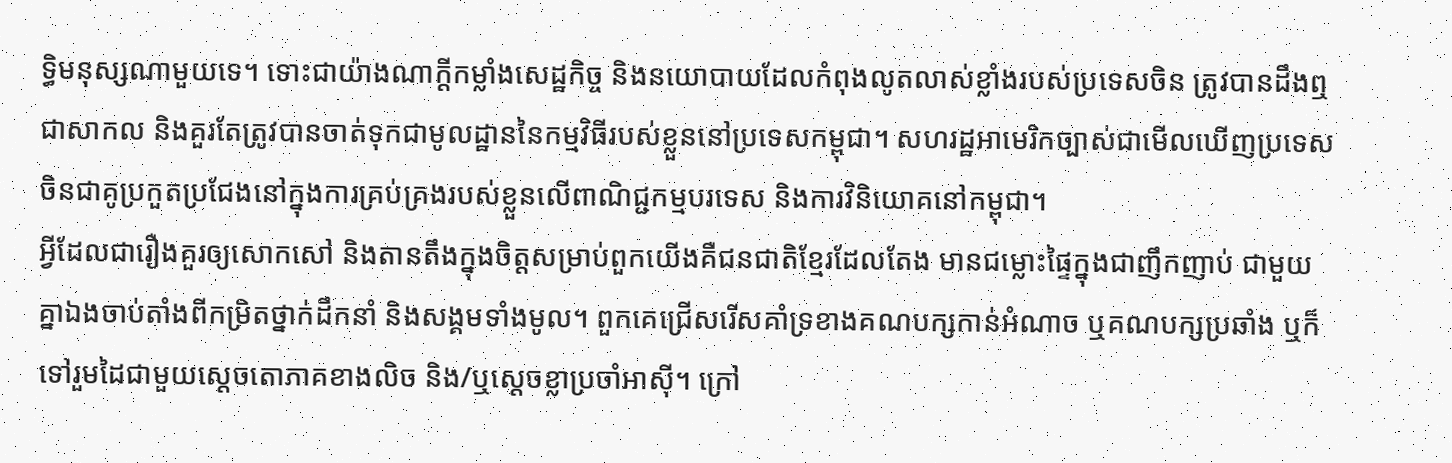ទ្ធិមនុស្សណាមួយទេ។ ទោះជាយ៉ាងណាក្តីកម្លាំងសេដ្ឋកិច្ច និងនយោបាយដែលកំពុងលូតលាស់ខ្លាំងរបស់ប្រទេសចិន ត្រូវបានដឹងឮជាសាកល និងគួរតែត្រូវបានចាត់ទុកជាមូលដ្ឋាននៃកម្មវិធីរបស់ខ្លួននៅប្រទេសកម្ពុជា។ សហរដ្ឋអាមេរិកច្បាស់ជាមើលឃើញប្រទេសចិនជាគូប្រកួតប្រជែងនៅក្នុងការគ្រប់គ្រងរបស់ខ្លួនលើពាណិជ្ជកម្មបរទេស និងការវិនិយោគនៅកម្ពុជា។
អ្វីដែលជារឿងគួរឲ្យសោកសៅ និងតានតឹងក្នុងចិត្តសម្រាប់ពួកយើងគឺជនជាតិខ្មែរដែលតែង មានជម្លោះផ្ទៃក្នុងជាញឹកញាប់ ជាមួយគ្នាឯងចាប់តាំងពីកម្រិតថ្នាក់ដឹកនាំ និងសង្គមទាំងមូល។ ពួកគេជ្រើសរើសគាំទ្រខាងគណបក្សកាន់អំណាច ឬគណបក្សប្រឆាំង ឬក៏ទៅរួមដៃជាមួយស្តេចតោភាគខាងលិច និង/ឬស្តេចខ្លាប្រចាំអាស៊ី។ ក្រៅ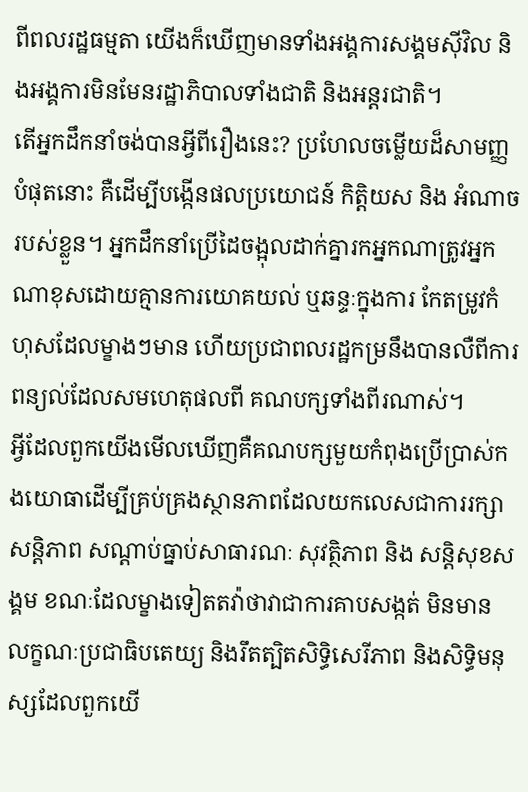ពីពលរដ្ឋធម្មតា យើងក៏ឃើញមានទាំងអង្គការសង្គមស៊ីវិល និងអង្គការមិនមែនរដ្ឋាភិបាលទាំងជាតិ និងអន្តរជាតិ។
តើអ្នកដឹកនាំចង់បានអ្វីពីរឿងនេះ? ប្រហែលចម្លើយដ៏សាមញ្ញបំផុតនោះ គឺដើម្បីបង្កើនផលប្រយោជន៍ កិត្តិយស និង អំណាចរបស់ខ្លួន។ អ្នកដឹកនាំប្រើដៃចង្អុលដាក់គ្នារកអ្នកណាត្រូវអ្នកណាខុសដោយគ្មានការយោគយល់ ឬឆន្ទៈក្នុងការ កែតម្រូវកំហុសដែលម្ខាងៗមាន ហើយប្រជាពលរដ្ឋកម្រនឹងបានលឺពីការពន្យល់ដែលសមហេតុផលពី គណបក្សទាំងពីរណាស់។
អ្វីដែលពួកយើងមើលឃើញគឺគណបក្សមួយកំពុងប្រើប្រាស់កងយោធាដើម្បីគ្រប់គ្រងស្ថានភាពដែលយកលេសជាការរក្សាសន្តិភាព សណ្តាប់ធ្នាប់សាធារណៈ សុវត្ថិភាព និង សន្តិសុខសង្គម ខណៈដែលម្ខាងទៀតតវ៉ាថាវាជាការគាបសង្កត់ មិនមាន លក្ខណៈប្រជាធិបតេយ្យ និងរឹតត្បិតសិទ្ធិសេរីភាព និងសិទ្ធិមនុស្សដែលពួកយើ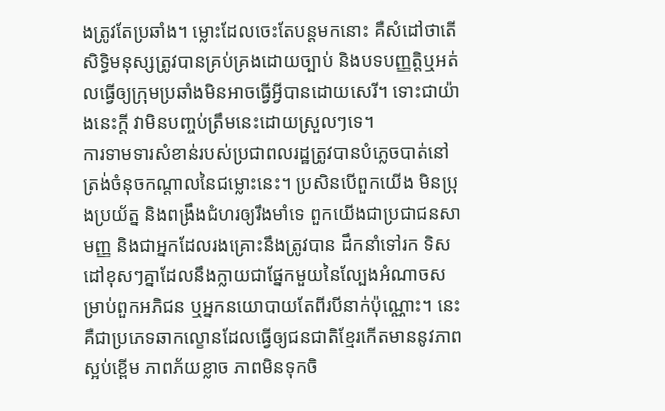ងត្រូវតែប្រឆាំង។ ម្លោះដែលចេះតែបន្តមកនោះ គឺសំដៅថាតើសិទ្ធិមនុស្សត្រូវបានគ្រប់គ្រងដោយច្បាប់ និងបទបញ្ញត្តិឬអត់ លធ្វើឲ្យក្រុមប្រឆាំងមិនអាចធ្វើអ្វីបានដោយសេរី។ ទោះជាយ៉ាងនេះក្តី វាមិនបញ្ចប់ត្រឹមនេះដោយស្រួលៗទេ។
ការទាមទារសំខាន់របស់ប្រជាពលរដ្ឋត្រូវបានបំភ្លេចបាត់នៅត្រង់ចំនុចកណ្តាលនៃជម្លោះនេះ។ ប្រសិនបើពួកយើង មិនប្រុងប្រយ័ត្ន និងពង្រឹងជំហរឲ្យរឹងមាំទេ ពួកយើងជាប្រជាជនសាមញ្ញ និងជាអ្នកដែលរងគ្រោះនឹងត្រូវបាន ដឹកនាំទៅរក ទិសដៅខុសៗគ្នាដែលនឹងក្លាយជាផ្នែកមួយនៃល្បែងអំណាចសម្រាប់ពួកអភិជន ឬអ្នកនយោបាយតែពីរបីនាក់ប៉ុណ្ណោះ។ នេះគឺជាប្រភេទឆាកល្ខោនដែលធ្វើឲ្យជនជាតិខ្មែរកើតមាននូវភាពស្អប់ខ្ពើម ភាពភ័យខ្លាច ភាពមិនទុកចិ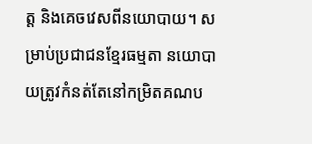ត្ត និងគេចវេសពីនយោបាយ។ សម្រាប់ប្រជាជនខ្មែរធម្មតា នយោបាយត្រូវកំនត់តែនៅកម្រិតគណប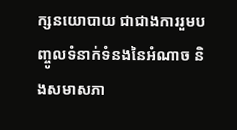ក្សនយោបាយ ជាជាងការរួមបញ្ចូលទំនាក់ទំនងនៃអំណាច និងសមាសភា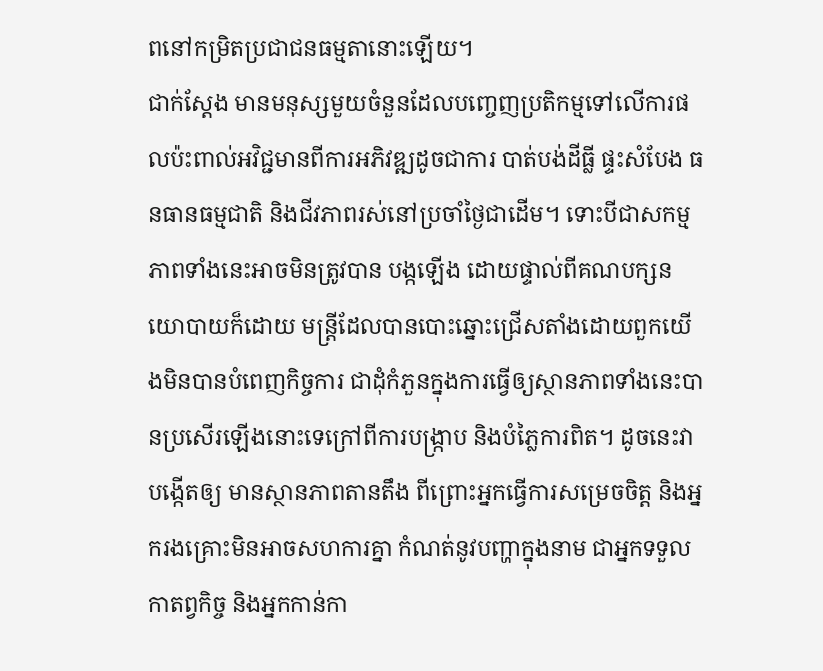ពនៅកម្រិតប្រជាជនធម្មតានោះឡើយ។
ជាក់ស្តែង មានមនុស្សមួយចំនួនដែលបញ្ចេញប្រតិកម្មទៅលើការផលប៉ះពាល់អវិជ្ជមានពីការអភិវឌ្ឍដូចជាការ បាត់បង់ដីធ្លី ផ្ទះសំបែង ធនធានធម្មជាតិ និងជីវភាពរស់នៅប្រចាំថ្ងៃជាដើម។ ទោះបីជាសកម្មភាពទាំងនេះអាចមិនត្រូវបាន បង្កឡើង ដោយផ្ទាល់ពីគណបក្សនយោបាយក៏ដោយ មន្ត្រីដែលបានបោះឆ្នោះជ្រើសតាំងដោយពួកយើងមិនបានបំពេញកិច្ចការ ជាដុំកំភួនក្នុងការធ្វើឲ្យស្ថានភាពទាំងនេះបានប្រសើរឡើងនោះទេក្រៅពីការបង្ក្រាប និងបំភ្លៃការពិត។ ដូចនេះវាបង្កើតឲ្យ មានស្ថានភាពតានតឹង ពីព្រោះអ្នកធ្វើការសម្រេចចិត្ត និងអ្នករងគ្រោះមិនអាចសហការគ្នា កំណត់នូវបញ្ហាក្នុងនាម ជាអ្នកទទួលកាតព្វកិច្ច និងអ្នកកាន់កា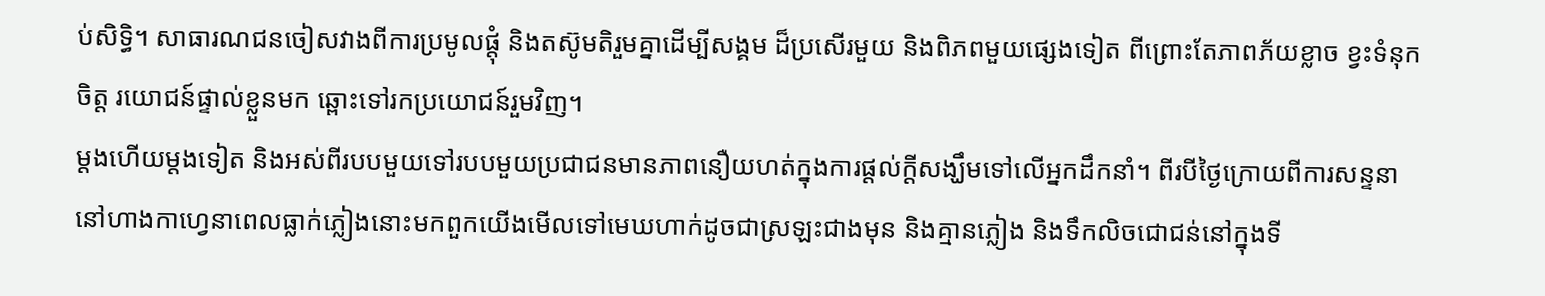ប់សិទ្ធិ។ សាធារណជនចៀសវាងពីការប្រមូលផ្តុំ និងតស៊ូមតិរួមគ្នាដើម្បីសង្គម ដ៏ប្រសើរមួយ និងពិភពមួយផ្សេងទៀត ពីព្រោះតែភាពភ័យខ្លាច ខ្វះទំនុកចិត្ត រយោជន៍ផ្ទាល់ខ្លួនមក ឆ្ពោះទៅរកប្រយោជន៍រួមវិញ។
ម្តងហើយម្តងទៀត និងអស់ពីរបបមួយទៅរបបមួយប្រជាជនមានភាពនឿយហត់ក្នុងការផ្តល់ក្តីសង្ឃឹមទៅលើអ្នកដឹកនាំ។ ពីរបីថ្ងៃក្រោយពីការសន្ទនានៅហាងកាហ្វេនាពេលធ្លាក់ភ្លៀងនោះមកពួកយើងមើលទៅមេឃហាក់ដូចជាស្រឡះជាងមុន និងគ្មានភ្លៀង និងទឹកលិចជោជន់នៅក្នុងទី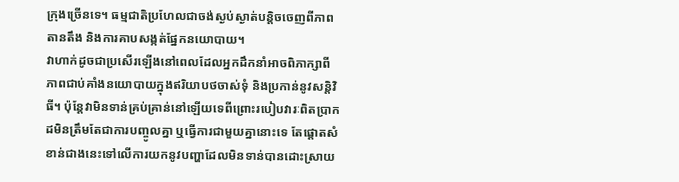ក្រុងច្រើនទេ។ ធម្មជាតិប្រហែលជាចង់ស្ងប់ស្ងាត់បន្តិចចេញពីភាពតានតឹង និងការគាបសង្កត់ផ្នែកនយោបាយ។
វាហាក់ដូចជាប្រសើរឡើងនៅពេលដែលអ្នកដឹកនាំអាចពិភាក្សាពីភាពជាប់គាំងនយោបាយក្នុងឥរិយាបថចាស់ទុំ និងប្រកាន់នូវសន្តិវិធី។ ប៉ុន្តែវាមិនទាន់គ្រប់គ្រាន់នៅឡើយទេពីព្រោះរបៀបវារៈពិតប្រាកដមិនត្រឹមតែជាការបញ្ចូលគ្នា ឬធ្វើការជាមួយគ្នានោះទេ តែផ្តោតសំខាន់ជាងនេះទៅលើការយកនូវបញ្ហាដែលមិនទាន់បានដោះស្រាយ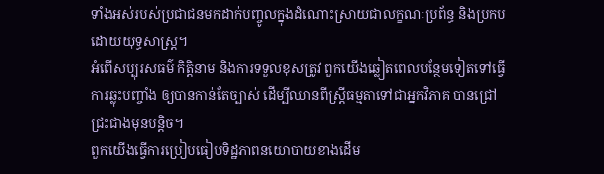ទាំងអស់របស់ប្រជាជនមកដាក់បញ្ចូលក្នុងដំណោះស្រាយជាលក្ខណៈប្រព័ន្ធ និងប្រកបដោយយុទ្ធសាស្រ្ត។
អំពើសប្បុរសធម៌ កិត្តិនាម និងការទទួលខុសត្រូវ ពួកយើងឆ្លៀតពេលបន្ថែមទៀតទៅធ្វើការឆ្លុះបញ្ចាំង ឲ្យបានកាន់តែច្បាស់ ដើម្បីឈានពីស្រ្តីធម្មតាទៅជាអ្នកវិភាគ បានជ្រៅជ្រះជាងមុនបន្តិច។
ពួកយើងធ្វើការប្រៀបធៀបទិដ្ឋភាពនយោបាយខាងដើម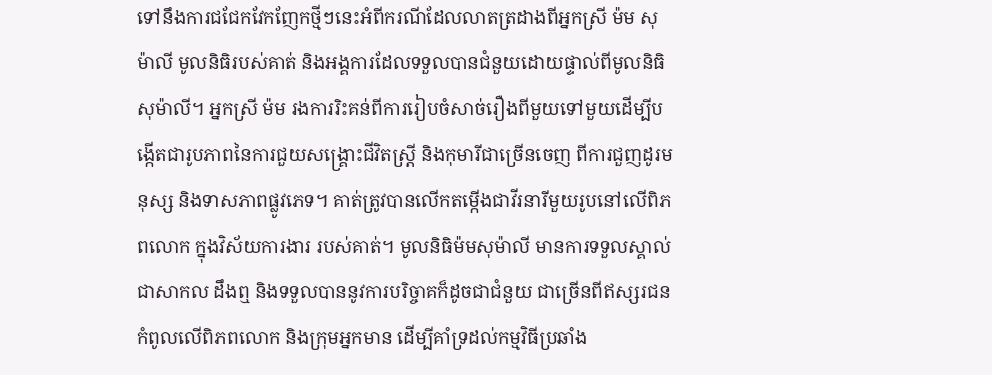ទៅនឹងការជជែកវែកញែកថ្មីៗនេះអំពីករណីដែលលាតត្រដាងពីអ្នកស្រី ម៉ម សុម៉ាលី មូលនិធិរបស់គាត់ និងអង្គការដែលទទួលបានជំនួយដោយផ្ទាល់ពីមូលនិធិសុម៉ាលី។ អ្នកស្រី ម៉ម រងការរិះគន់ពីការរៀបចំសាច់រឿងពីមួយទៅមួយដើម្បីបង្កើតជារូបភាពនៃការជួយសង្គ្រោះជីវិតស្រ្តី និងកុមារីជាច្រើនចេញ ពីការជួញដូរមនុស្ស និងទាសភាពផ្លូវភេទ។ គាត់ត្រូវបានលើកតម្កើងជាវីរនារីមួយរូបនៅលើពិភពលោក ក្នុងវិស័យការងារ របស់គាត់។ មូលនិធិម៉មសុម៉ាលី មានការទទួលស្គាល់ជាសាកល ដឹងឮ និងទទួលបាននូវការបរិច្ចាគក៏ដូចជាជំនួយ ជាច្រើនពីឥស្សរជនកំពូលលើពិភពលោក និងក្រុមអ្នកមាន ដើម្បីគាំទ្រដល់កម្មវិធីប្រឆាំង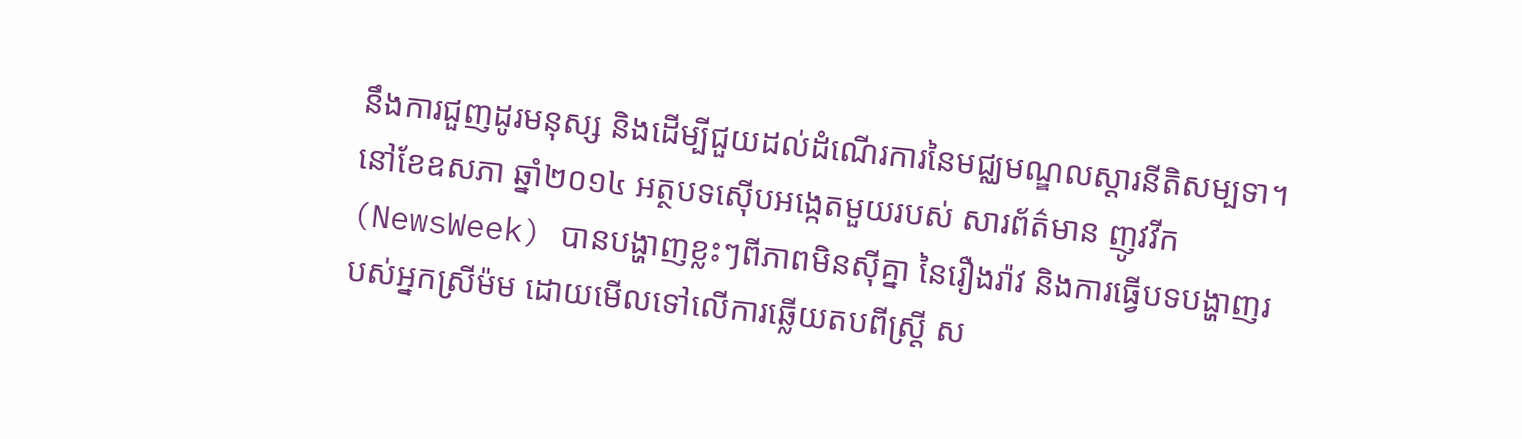នឹងការជួញដូរមនុស្ស និងដើម្បីជួយដល់ដំណើរការនៃមជ្ឈមណ្ឌលស្តារនីតិសម្បទា។
នៅខែឧសភា ឆ្នាំ២០១៤ អត្ថបទស៊ើបអង្កេតមួយរបស់ សារព័ត៌មាន ញូវវីក(NewsWeek) បានបង្ហាញខ្លះៗពីភាពមិនស៊ីគ្នា នៃរឿងរ៉ាវ និងការធ្វើបទបង្ហាញរបស់អ្នកស្រីម៉ម ដោយមើលទៅលើការឆ្លើយតបពីស្រ្តី ស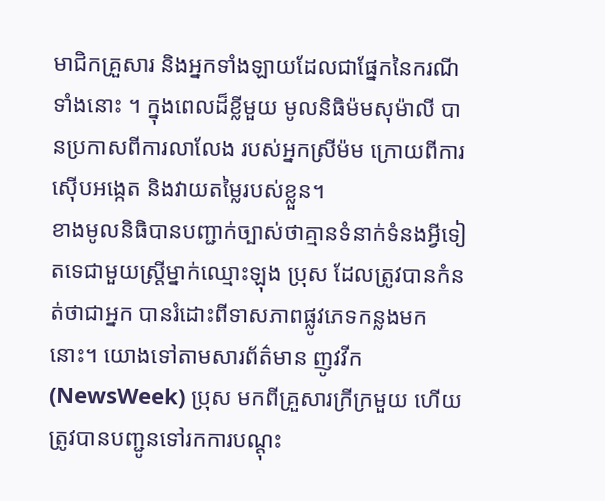មាជិកគ្រួសារ និងអ្នកទាំងឡាយដែលជាផ្នែកនៃករណីទាំងនោះ ។ ក្នុងពេលដ៏ខ្លីមួយ មូលនិធិម៉មសុម៉ាលី បានប្រកាសពីការលាលែង របស់អ្នកស្រីម៉ម ក្រោយពីការស៊ើបអង្កេត និងវាយតម្លៃរបស់ខ្លួន។
ខាងមូលនិធិបានបញ្ជាក់ច្បាស់ថាគ្មានទំនាក់ទំនងអ្វីទៀតទេជាមួយស្រ្តីម្នាក់ឈ្មោះឡុង ប្រុស ដែលត្រូវបានកំនត់ថាជាអ្នក បានរំដោះពីទាសភាពផ្លូវភេទកន្លងមកនោះ។ យោងទៅតាមសារព័ត៌មាន ញូវវីក (NewsWeek) ប្រុស មកពីគ្រួសារក្រីក្រមួយ ហើយត្រូវបានបញ្ជូនទៅរកការបណ្តុះ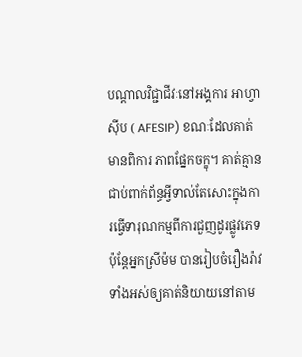បណ្តាលវិជ្ជាជីវៈនៅអង្គការ អាហ្វាស៊ីប ( AFESIP) ខណៈដែលគាត់មានពិការ ភាពផ្នែកចក្ខុ។ គាត់គ្មានជាប់ពាក់ព័ន្ធអ្វីទាល់តែសោះក្នុងការធ្វើទារុណកម្មពីការជួញដូរផ្លូវភេទ ប៉ុន្តែអ្នកស្រីម៉ម បានរៀបចំរឿងរ៉ាវទាំងអស់ឲ្យគាត់និយាយនៅតាម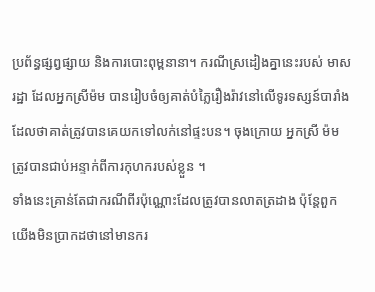ប្រព័ន្ធផ្សព្វផ្សាយ និងការបោះពុម្ពនានា។ ករណីស្រដៀងគ្នានេះរបស់ មាស រដ្ឋា ដែលអ្នកស្រីម៉ម បានរៀបចំឲ្យគាត់បំភ្លៃរឿងរ៉ាវនៅលើទូរទស្សន៍បារាំងដែលថាគាត់ត្រូវបានគេយកទៅលក់នៅផ្ទះបន។ ចុងក្រោយ អ្នកស្រី ម៉ម ត្រូវបានជាប់អន្ទាក់ពីការកុហករបស់ខ្លួន ។
ទាំងនេះគ្រាន់តែជាករណីពីរប៉ុណ្ណោះដែលត្រូវបានលាតត្រដាង ប៉ុន្តែពួកយើងមិនប្រាកដថានៅមានករ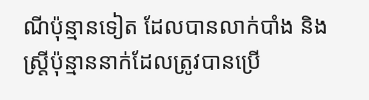ណីប៉ុន្មានទៀត ដែលបានលាក់បាំង និងស្រ្តីប៉ុន្មាននាក់ដែលត្រូវបានប្រើ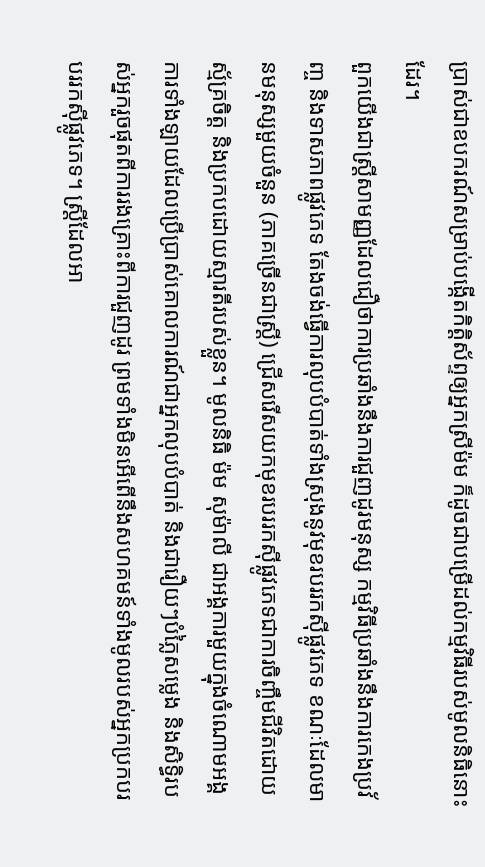ប្រាស់ជាឧបករណ៍សម្រាប់បង្កើតកិត្តិស័ព្ទឲ្យអ្នកស្រីម៉ម ក៏ដូចជាបម្រើដល់កម្មវិធីរបស់មូលនិធិនោះដែរ។
ពួកយើងជាស្រ្តីសាមញ្ញដែលជឿថាការប្រឆាំងនឹងការជួញដូរមនុស្ស កម្មវិធីប្រឆាំងនឹងការកេងប្រវ័ញ្ច និងទាសភាពផ្លូវភេទ តែងចង់ធ្វើការលុបបំបាត់ទាំងស្រុងនូវមុខរបររកស៊ីផ្លូវភេទ ខណៈដែលមានមនុស្សមួយចំនួន (ភាគច្រើនជាស្រ្តី) ជ្រើសរើសយកមុខរបររកស៊ីផ្លូវភេទជាការចិញ្ចឹមជីវិតដោយស្ម័គ្រចិត្ត និងប្រកបដោយស្មារតីរបស់ខ្លួន។ មូលនិធិ ម៉ម សុម៉ាលី ជាអង្គការមួយក្នុងចំណោមអង្គការទាំងឡាយដែលប្រើប្រាស់គោលការណ៍ជាអ្នកលុបបំបាត់ និងជារឿយៗបំភ្លៃសម្លេង និងសិទ្ធិរបស់អ្នករួចផុតពីការរងគ្រោះពីការជួញដូរ ព្រមទាំងមិនអើពើនឹងសហគមន៍ទាំងមូលរបស់អ្នកប្រកបរបររកស៊ីផ្លូវភេទ។ ស្រ្តីដែលអា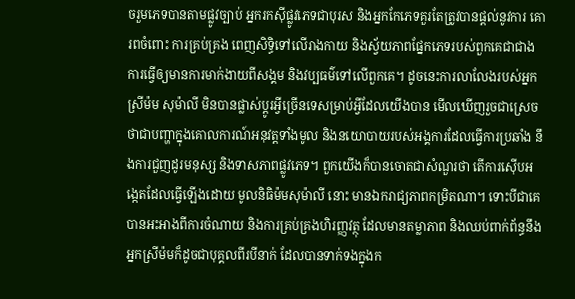ចរួមភេទបានតាមផ្លូវច្បាប់ អ្នករកស៊ីផ្លូវភេទជាបុរស និងអ្នកកែភេទគួរតែត្រូវបានផ្តល់នូវការ គោរពចំពោះ ការគ្រប់គ្រង ពេញសិទ្ធិទៅលើរាងកាយ និងស្វ័យភាពផ្នែកភេទរបស់ពួកគេជាជាងការធ្វើឲ្យមានការមាក់ងាយពីសង្គម និងវប្បធម៌ទៅលើពួកគេ។ ដូចនេះការលាលែងរបស់អ្នកស្រីម៉ម សុម៉ាលី មិនបានផ្លាស់ប្តូរអ្វីច្រើនទេសម្រាប់អ្វីដែលយើងបាន មើលឃើញរួចជាស្រេចថាជាបញ្ហាក្នុងគោលការណ៍អនុវត្តទាំងមូល និងនយោបាយរបស់អង្គការដែលធ្វើការប្រឆាំង នឹងការជួញដូរមនុស្ស និងទាសភាពផ្លូវភេទ។ ពួកយើងក៏បានចោតជាសំណួរថា តើការស៊ើបអង្កេតដែលធ្វើឡើងដោយ មូលនិធិម៉មសុម៉ាលី នោះ មានឯករាជ្យភាពកម្រិតណា។ ទោះបីជាគេបានអះអាងពីការចំណាយ និងការគ្រប់គ្រងហិរញ្ញវត្ថុ ដែលមានតម្លាភាព និងឈប់ពាក់ព័ន្ធនឹងអ្នកស្រីម៉មក៏ដូចជាបុគ្គលពីរបីនាក់ ដែលបានទាក់ទងក្នុងក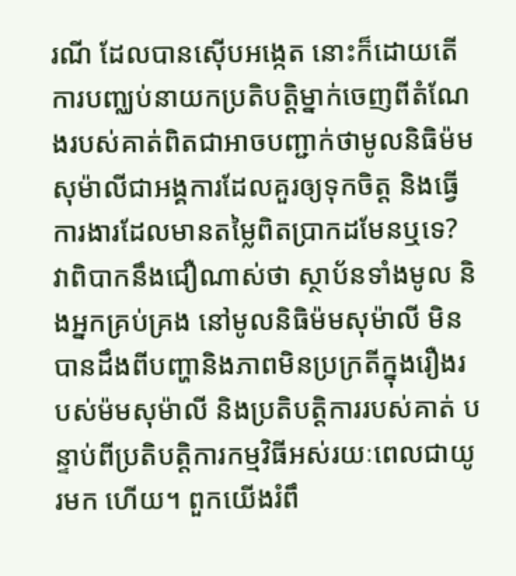រណី ដែលបានស៊ើបអង្កេត នោះក៏ដោយតើការបញ្ឈប់នាយកប្រតិបត្តិម្នាក់ចេញពីតំណែងរបស់គាត់ពិតជាអាចបញ្ជាក់ថាមូលនិធិម៉មសុម៉ាលីជាអង្គការដែលគួរឲ្យទុកចិត្ត និងធ្វើការងារដែលមានតម្លៃពិតប្រាកដមែនឬទេ? វាពិបាកនឹងជឿណាស់ថា ស្ថាប័នទាំងមូល និងអ្នកគ្រប់គ្រង នៅមូលនិធិម៉មសុម៉ាលី មិនបានដឹងពីបញ្ហានិងភាពមិនប្រក្រតីក្នុងរឿងរបស់ម៉មសុម៉ាលី និងប្រតិបត្តិការរបស់គាត់ បន្ទាប់ពីប្រតិបត្តិការកម្មវិធីអស់រយៈពេលជាយូរមក ហើយ។ ពួកយើងរំពឹ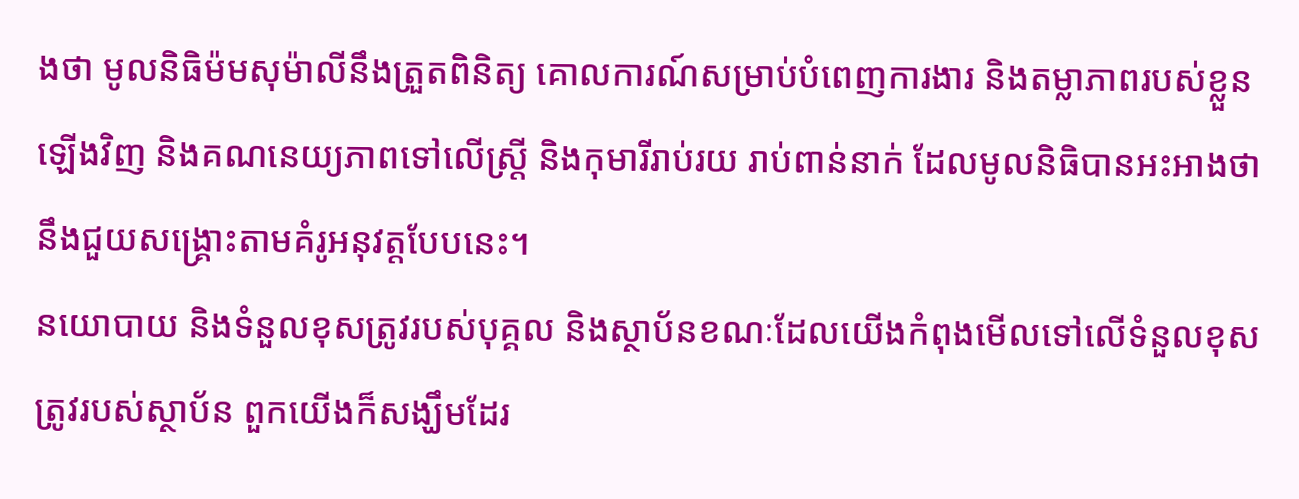ងថា មូលនិធិម៉មសុម៉ាលីនឹងត្រួតពិនិត្យ គោលការណ៍សម្រាប់បំពេញការងារ និងតម្លាភាពរបស់ខ្លួនឡើងវិញ និងគណនេយ្យភាពទៅលើស្រី្ត និងកុមារីរាប់រយ រាប់ពាន់នាក់ ដែលមូលនិធិបានអះអាងថានឹងជួយសង្រ្គោះតាមគំរូអនុវត្តបែបនេះ។
នយោបាយ និងទំនួលខុសត្រូវរបស់បុគ្គល និងស្ថាប័នខណៈដែលយើងកំពុងមើលទៅលើទំនួលខុសត្រូវរបស់ស្ថាប័ន ពួកយើងក៏សង្ឃឹមដែរ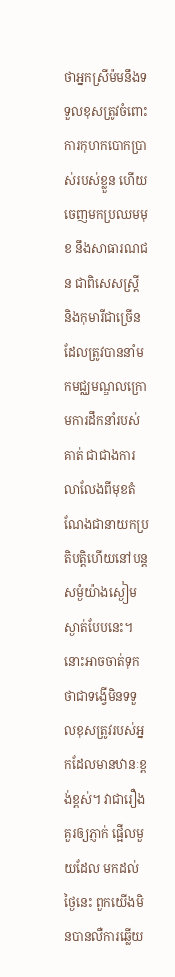ថាអ្នកស្រីម៉មនឹងទទួលខុសត្រូវចំពោះការកុហកបោកប្រាស់របស់ខ្លួន ហើយចេញមកប្រឈមមុខ នឹងសាធារណជន ជាពិសេសស្រ្តី និងកុមារីជាច្រើនដែលត្រូវបាននាំមកមជ្ឈមណ្ឌលក្រោមការដឹកនាំរបស់គាត់ ជាជាងការលាលែងពីមុខតំណែងជានាយកប្រតិបត្តិហើយនៅបន្តសម្ងំយ៉ាងស្ងៀមស្ងាត់បែបនេះ។
នោះអាចចាត់ទុកថាជាទង្វើមិនទទួលខុសត្រូវរបស់អ្នកដែលមានឋានៈខ្ពង់ខ្ពស់។ វាជារឿងគួរឲ្យភ្ញាក់ ផ្អើលមួយដែល មកដល់ថ្ងៃនេះ ពួកយើងមិនបានលឺការឆ្លើយ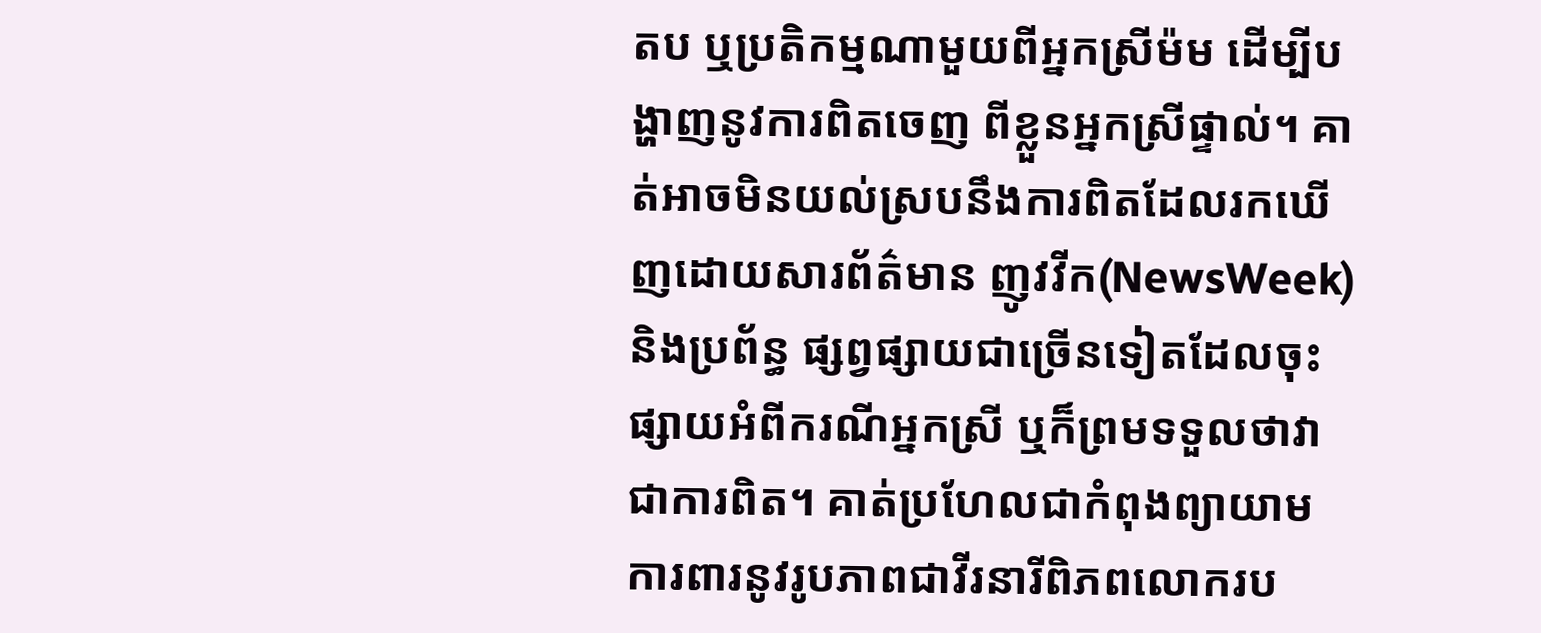តប ឬប្រតិកម្មណាមួយពីអ្នកស្រីម៉ម ដើម្បីបង្ហាញនូវការពិតចេញ ពីខ្លួនអ្នកស្រីផ្ទាល់។ គាត់អាចមិនយល់ស្របនឹងការពិតដែលរកឃើញដោយសារព័ត៌មាន ញូវវីក(NewsWeek)និងប្រព័ន្ធ ផ្សព្វផ្សាយជាច្រើនទៀតដែលចុះផ្សាយអំពីករណីអ្នកស្រី ឬក៏ព្រមទទួលថាវាជាការពិត។ គាត់ប្រហែលជាកំពុងព្យាយាម ការពារនូវរូបភាពជាវីរនារីពិភពលោករប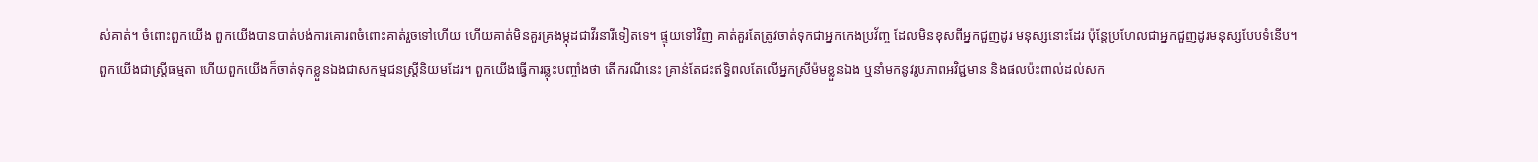ស់គាត់។ ចំពោះពួកយើង ពួកយើងបានបាត់បង់ការគោរពចំពោះគាត់រួចទៅហើយ ហើយគាត់មិនគួរគ្រងម្កុដជាវីរនារីទៀតទេ។ ផ្ទុយទៅវិញ គាត់គួរតែត្រូវចាត់ទុកជាអ្នកកេងប្រវ័ញ្ច ដែលមិនខុសពីអ្នកជួញដូរ មនុស្សនោះដែរ ប៉ុន្តែប្រហែលជាអ្នកជួញដូរមនុស្សបែបទំនើប។
ពួកយើងជាស្រ្តីធម្មតា ហើយពួកយើងក៏ចាត់ទុកខ្លួនឯងជាសកម្មជនស្រ្តីនិយមដែរ។ ពួកយើងធ្វើការឆ្លុះបញ្ចាំងថា តើករណីនេះ គ្រាន់តែជះឥទ្ធិពលតែលើអ្នកស្រីម៉មខ្លួនឯង ឬនាំមកនូវរូបភាពអវិជ្ជមាន និងផលប៉ះពាល់ដល់សក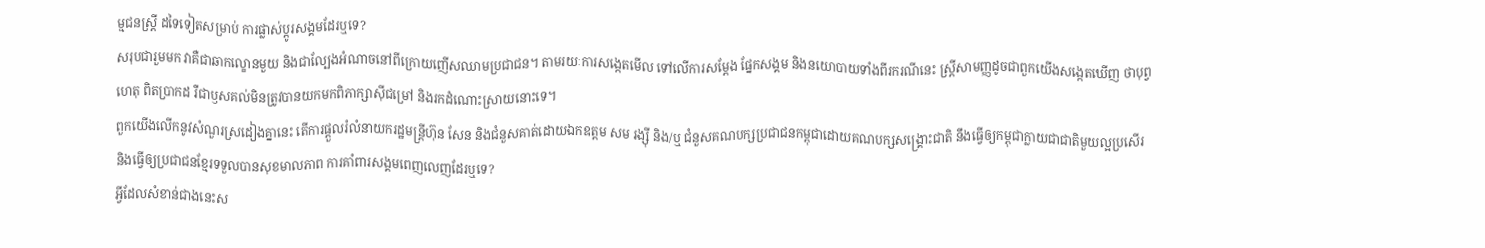ម្មជនស្រ្តី ដទៃទៀតសម្រាប់ ការផ្លាស់ប្តូរសង្គមដែរឬទេ?
សរុបជារួមមក វាគឺជាឆាកល្ខោនមួយ និងជាល្បែងអំណាចនៅពីក្រោយញើសឈាមប្រជាជន។ តាមរយៈការសង្កេតមើល ទៅលើការសម្តែង ផ្នែកសង្គម និងនយោបាយទាំងពីរករណីនេះ ស្រ្តីសាមញ្ញដូចជាពួកយើងសង្កេតឃើញ ថាបុព្វហេតុ ពិតប្រាកដ រឺជាឫសគល់មិនត្រូវបានយកមកពិភាក្សាស៊ីជម្រៅ និងរកដំណោះស្រាយនោះទេ។
ពួកយើងលើកនូវសំណួរស្រដៀងគ្នានេះ តើការផ្តួលរំលំនាយករដ្ឋមន្ត្រីហ៊ុន សែន និងជំនួសគាត់ដោយឯកឧត្តម សម រង្ស៊ី និង/ឬ ជំនួសគណបក្សប្រជាជនកម្ពុជាដោយគណបក្សសង្គ្រោះជាតិ នឹងធ្វើឲ្យកម្ពុជាក្លាយជាជាតិមួយល្អប្រសើរ និងធ្វើឲ្យប្រជាជនខ្មែរទទួលបានសុខមាលភាព ការគាំពារសង្គមពេញលេញដែរឬទេ?
អ្វីដែលសំខាន់ជាងនេះស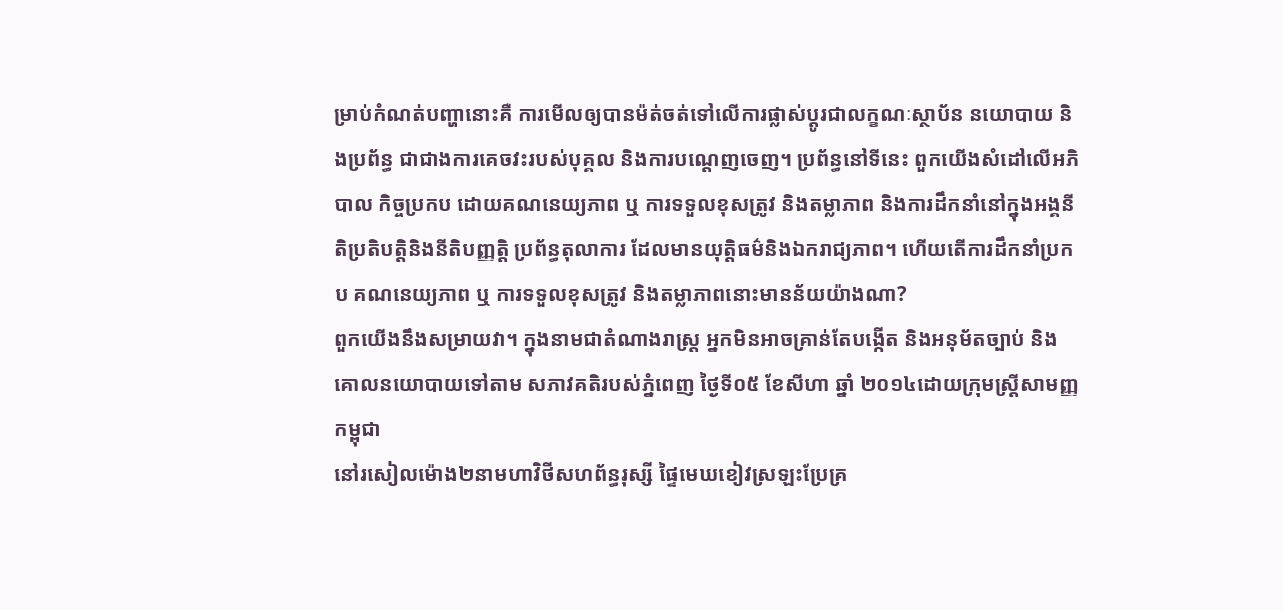ម្រាប់កំណត់បញ្ហានោះគឺ ការមើលឲ្យបានម៉ត់ចត់ទៅលើការផ្លាស់ប្តូរជាលក្ខណៈស្ថាប័ន នយោបាយ និងប្រព័ន្ធ ជាជាងការគេចវះរបស់បុគ្គល និងការបណ្តេញចេញ។ ប្រព័ន្ធនៅទីនេះ ពួកយើងសំដៅលើអភិបាល កិច្ចប្រកប ដោយគណនេយ្យភាព ឬ ការទទួលខុសត្រូវ និងតម្លាភាព និងការដឹកនាំនៅក្នុងអង្គនីតិប្រតិបត្តិនិងនីតិបញ្ញត្តិ ប្រព័ន្ធតុលាការ ដែលមានយុត្តិធម៌និងឯករាជ្យភាព។ ហើយតើការដឹកនាំប្រកប គណនេយ្យភាព ឬ ការទទួលខុសត្រូវ និងតម្លាភាពនោះមានន័យយ៉ាងណា?
ពួកយើងនឹងសម្រាយវា។ ក្នុងនាមជាតំណាងរាស្រ្ត អ្នកមិនអាចគ្រាន់តែបង្កើត និងអនុម័តច្បាប់ និងគោលនយោបាយទៅតាម សភាវគតិរបស់ភ្នំពេញ ថ្ងៃទី០៥ ខែសីហា ឆ្នាំ ២០១៤ដោយក្រុមស្រ្តីសាមញ្ញកម្ពុជា
នៅរសៀលម៉ោង២នាមហាវិថីសហព័ន្ធរុស្សី ផ្ទៃមេឃខៀវស្រឡះប្រែគ្រ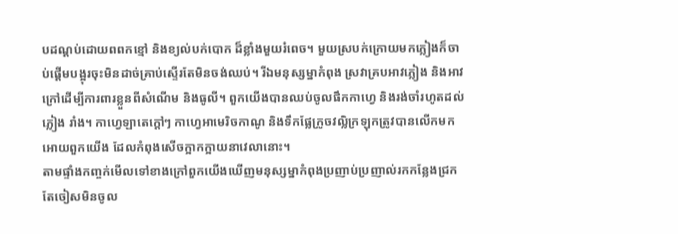បដណ្តប់ដោយពពកខ្មៅ និងខ្យល់បក់បោក ដ៏ខ្លាំងមួយរំពេច។ មួយស្របក់ក្រោយមកភ្លៀងក៏ចាប់ផ្តើមបង្អុរចុះមិនដាច់គ្រាប់ស្ទើរតែមិនចង់ឈប់។ រីឯមនុស្សម្នាកំពុង ស្រវាគ្របអាវភ្លៀង និងអាវក្រៅដើម្បីការពារខ្លួនពីសំណើម និងធូលី។ ពួកយើងបានឈប់ចូលផឹកកាហ្វេ និងរង់ចាំរហូតដល់ ភ្លៀង រាំង។ កាហ្វេឡាតេក្តៅៗ កាហ្វេអាមេរិចកាណូ និងទឹកផ្លែក្រូចវល្លិក្រឡុកត្រូវបានលើកមកអោយពួកយើង ដែលកំពុងសើចក្អាកក្អាយនាវេលានោះ។
តាមផ្ទាំងកញ្ចក់មើលទៅខាងក្រៅពួកយើងឃើញមនុស្សម្នាកំពុងប្រញាប់ប្រញាល់រកកន្លែងជ្រក តែចៀសមិនចូល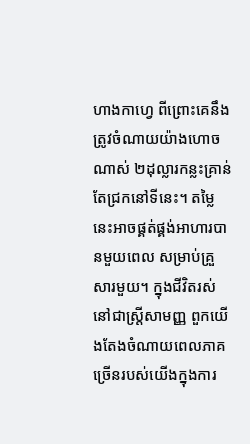ហាងកាហ្វេ ពីព្រោះគេនឹងត្រូវចំណាយយ៉ាងហោចណាស់ ២ដុល្លារកន្លះគ្រាន់តែជ្រកនៅទីនេះ។ តម្លៃនេះអាចផ្គត់ផ្គង់អាហារបានមួយពេល សម្រាប់គ្រួសារមួយ។ ក្នុងជីវិតរស់នៅជាស្ត្រីសាមញ្ញ ពួកយើងតែងចំណាយពេលភាគច្រើនរបស់យើងក្នុងការ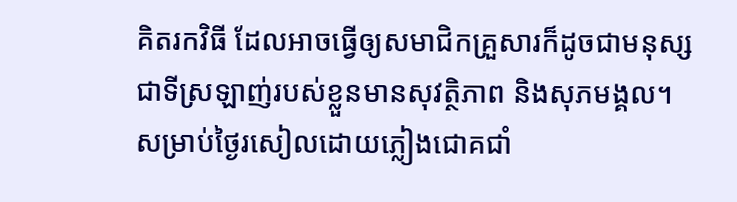គិតរកវិធី ដែលអាចធ្វើឲ្យសមាជិកគ្រួសារក៏ដូចជាមនុស្សជាទីស្រឡាញ់របស់ខ្លួនមានសុវត្ថិភាព និងសុភមង្គល។
សម្រាប់ថ្ងៃរសៀលដោយភ្លៀងជោគជាំ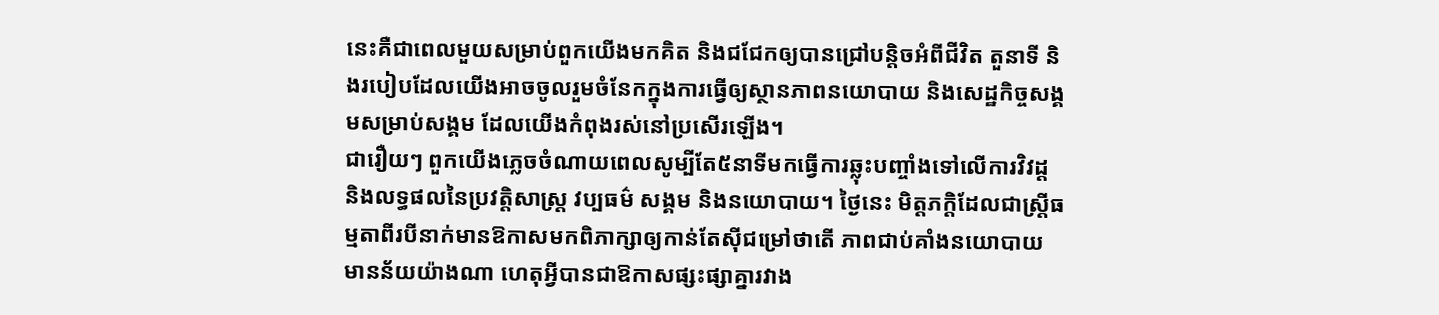នេះគឺជាពេលមួយសម្រាប់ពួកយើងមកគិត និងជជែកឲ្យបានជ្រៅបន្តិចអំពីជីវិត តួនាទី និងរបៀបដែលយើងអាចចូលរួមចំនែកក្នុងការធ្វើឲ្យស្ថានភាពនយោបាយ និងសេដ្ឋកិច្ចសង្គមសម្រាប់សង្គម ដែលយើងកំពុងរស់នៅប្រសើរឡើង។
ជារឿយៗ ពួកយើងភ្លេចចំណាយពេលសូម្បីតែ៥នាទីមកធ្វើការឆ្លុះបញ្ចាំងទៅលើការវិវដ្ត និងលទ្ធផលនៃប្រវត្តិសាស្ត្រ វប្បធម៌ សង្គម និងនយោបាយ។ ថ្ងៃនេះ មិត្តភក្តិដែលជាស្ត្រីធម្មតាពីរបីនាក់មានឱកាសមកពិភាក្សាឲ្យកាន់តែស៊ីជម្រៅថាតើ ភាពជាប់គាំងនយោបាយមានន័យយ៉ាងណា ហេតុអ្វីបានជាឱកាសផ្សះផ្សាគ្នារវាង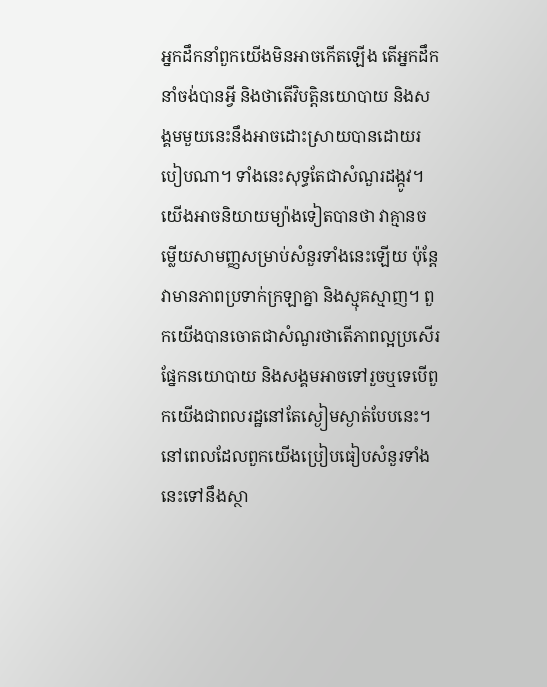អ្នកដឹកនាំពួកយើងមិនអាចកើតឡើង តើអ្នកដឹកនាំចង់បានអ្វី និងថាតើវិបត្តិនយោបាយ និងសង្គមមួយនេះនឹងអាចដោះស្រាយបានដោយរបៀបណា។ ទាំងនេះសុទ្ធតែជាសំណួរដង្កូវ។ យើងអាចនិយាយម្យ៉ាងទៀតបានថា វាគ្មានចម្លើយសាមញ្ញសម្រាប់សំនួរទាំងនេះឡើយ ប៉ុន្តែវាមានភាពប្រទាក់ក្រឡាគ្នា និងស្មុគស្មាញ។ ពួកយើងបានចោតជាសំណួរថាតើភាពល្អប្រសើរផ្នែកនយោបាយ និងសង្គមអាចទៅរួចឬទេបើពួកយើងជាពលរដ្ឋនៅតែស្ងៀមស្ងាត់បែបនេះ។
នៅពេលដែលពួកយើងប្រៀបធៀបសំនួរទាំងនេះទៅនឹងស្ថា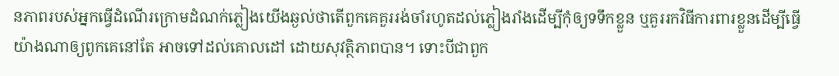នភាពរបស់អ្នកធ្វើដំណើរក្រោមដំណក់ភ្លៀងយើងឆ្ងល់ថាតើពួកគេគួររង់ចាំរហូតដល់ភ្លៀងរាំងដើម្បីកុំឲ្យទទឹកខ្លួន ឬគួររកវិធីការពារខ្លួនដើម្បីធ្វើយ៉ាងណាឲ្យពូកគេនៅតែ អាចទៅដល់គោលដៅ ដោយសុវត្ថិភាពបាន។ ទោះបីជាពួក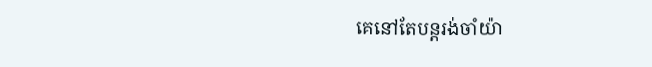គេនៅតែបន្តរង់ចាំយ៉ា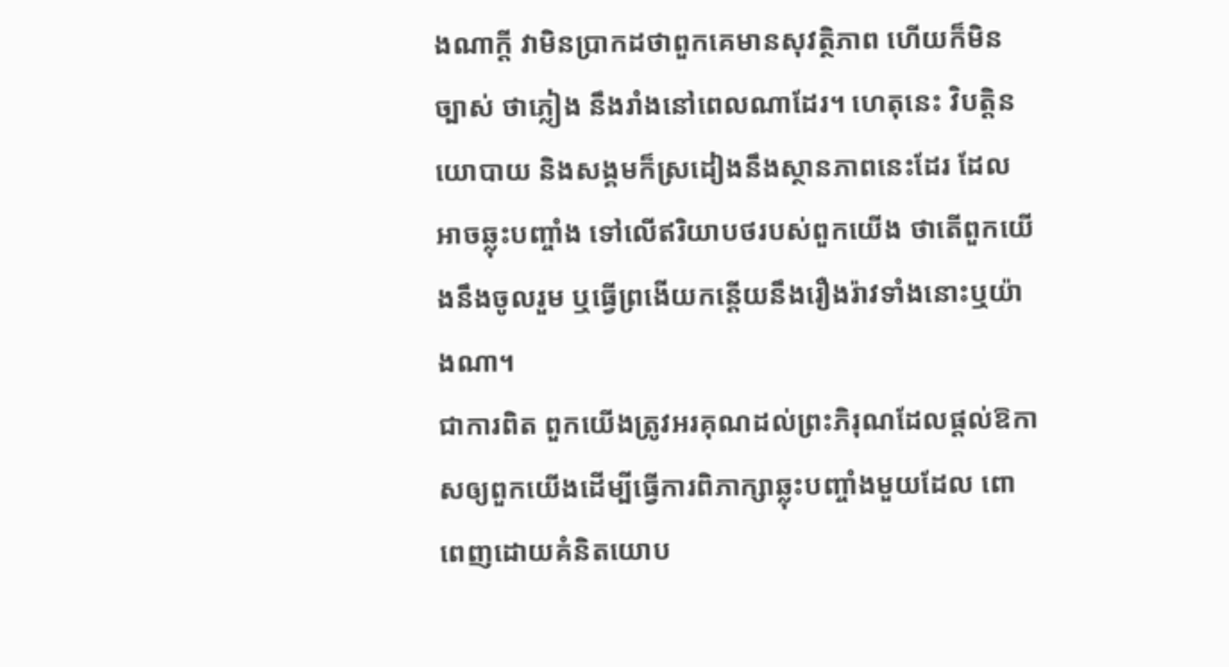ងណាក្តី វាមិនប្រាកដថាពួកគេមានសុវត្ថិភាព ហើយក៏មិនច្បាស់ ថាភ្លៀង នឹងរាំងនៅពេលណាដែរ។ ហេតុនេះ វិបត្តិនយោបាយ និងសង្គមក៏ស្រដៀងនឹងស្ថានភាពនេះដែរ ដែលអាចឆ្លុះបញ្ចាំង ទៅលើឥរិយាបថរបស់ពួកយើង ថាតើពួកយើងនឹងចូលរួម ឬធ្វើព្រងើយកន្តើយនឹងរឿងរ៉ាវទាំងនោះឬយ៉ាងណា។
ជាការពិត ពួកយើងត្រូវអរគុណដល់ព្រះភិរុណដែលផ្តល់ឱកាសឲ្យពួកយើងដើម្បីធ្វើការពិភាក្សាឆ្លុះបញ្ចាំងមួយដែល ពោពេញដោយគំនិតយោប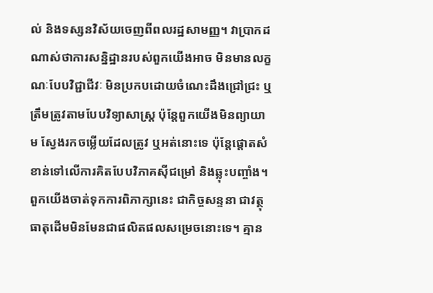ល់ និងទស្សនវិស័យចេញពីពលរដ្ឋសាមញ្ញ។ វាប្រាកដណាស់ថាការសន្និដ្ឋានរបស់ពួកយើងអាច មិនមានលក្ខណៈបែបវិជ្ជាជីវៈ មិនប្រកបដោយចំណេះដឹងជ្រៅជ្រះ ឬត្រឹមត្រូវតាមបែបវិទ្យាសាស្រ្ត ប៉ុន្តែពួកយើងមិនព្យាយាម ស្វែងរកចម្លើយដែលត្រូវ ឬអត់នោះទេ ប៉ុន្តែផ្តោតសំខាន់ទៅលើការគិតបែបវិភាគស៊ីជម្រៅ និងឆ្លុះបញ្ចាំង។
ពួកយើងចាត់ទុកការពិភាក្សានេះ ជាកិច្ចសន្ទនា ជាវត្ថុធាតុដើមមិនមែនជាផលិតផលសម្រេចនោះទេ។ គ្មាន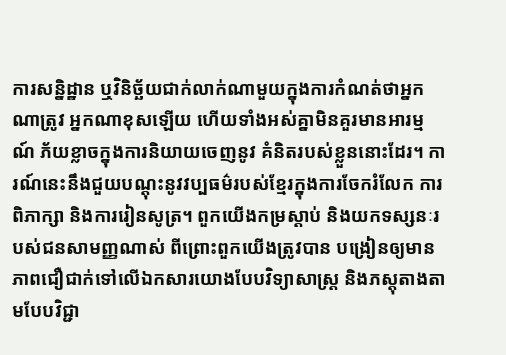ការសន្និដ្ឋាន ឬវិនិច្ឆ័យជាក់លាក់ណាមួយក្នុងការកំណត់ថាអ្នកណាត្រូវ អ្នកណាខុសឡើយ ហើយទាំងអស់គ្នាមិនគួរមានអារម្មណ៍ ភ័យខ្លាចក្នុងការនិយាយចេញនូវ គំនិតរបស់ខ្លួននោះដែរ។ ការណ៍នេះនឹងជួយបណ្តុះនូវវប្បធម៌របស់ខ្មែរក្នុងការចែករំលែក ការពិភាក្សា និងការរៀនសូត្រ។ ពួកយើងកម្រស្តាប់ និងយកទស្សនៈរបស់ជនសាមញ្ញណាស់ ពីព្រោះពួកយើងត្រូវបាន បង្រៀនឲ្យមានភាពជឿជាក់ទៅលើឯកសារយោងបែបវិទ្យាសាស្រ្ត និងភស្តុតាងតាមបែបវិជ្ជា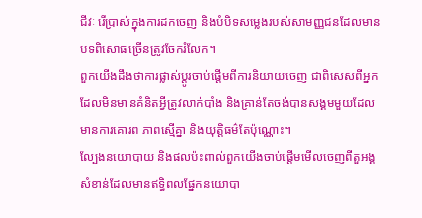ជីវៈ រើប្រាស់ក្នុងការដកចេញ និងបំបិទសម្លេងរបស់សាមញ្ញជនដែលមានបទពិសោធច្រើនត្រូវចែករំលែក។
ពួកយើងដឹងថាការផ្លាស់ប្តូរចាប់ផ្តើមពីការនិយាយចេញ ជាពិសេសពីអ្នកដែលមិនមានគំនិតអ្វីត្រូវលាក់បាំង និងគ្រាន់តែចង់បានសង្គមមួយដែលមានការគោរព ភាពស្មើគ្នា និងយុត្តិធម៌តែប៉ុណ្ណោះ។
ល្បែងនយោបាយ និងផលប៉ះពាល់ពួកយើងចាប់ផ្តើមមើលចេញពីតួអង្គសំខាន់ដែលមានឥទ្ធិពលផ្នែកនយោបា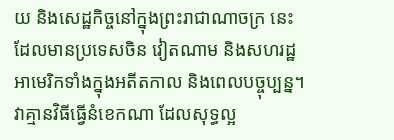យ និងសេដ្ឋកិច្ចនៅក្នុងព្រះរាជាណាចក្រ នេះដែលមានប្រទេសចិន វៀតណាម និងសហរដ្ឋអាមេរិកទាំងក្នុងអតីតកាល និងពេលបច្ចុប្បន្ន។ វាគ្មានវិធីធ្វើនំខេកណា ដែលសុទ្ធល្អ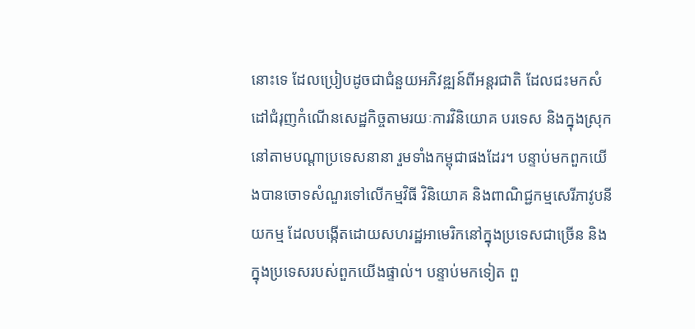នោះទេ ដែលប្រៀបដូចជាជំនួយអភិវឌ្ឍន៍ពីអន្តរជាតិ ដែលជះមកសំដៅជំរុញកំណើនសេដ្ឋកិច្ចតាមរយៈការវិនិយោគ បរទេស និងក្នុងស្រុកនៅតាមបណ្តាប្រទេសនានា រួមទាំងកម្ពុជាផងដែរ។ បន្ទាប់មកពួកយើងបានចោទសំណួរទៅលើកម្មវិធី វិនិយោគ និងពាណិជ្ជកម្មសេរីភាវូបនីយកម្ម ដែលបង្កើតដោយសហរដ្ឋអាមេរិកនៅក្នុងប្រទេសជាច្រើន និងក្នុងប្រទេសរបស់ពួកយើងផ្ទាល់។ បន្ទាប់មកទៀត ពួ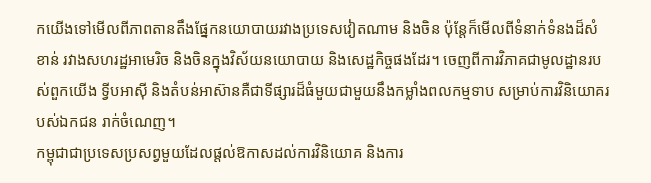កយើងទៅមើលពីភាពតានតឹងផ្នែកនយោបាយរវាងប្រទេសវៀតណាម និងចិន ប៉ុន្តែក៏មើលពីទំនាក់ទំនងដ៏សំខាន់ រវាងសហរដ្ឋអាមេរិច និងចិនក្នុងវិស័យនយោបាយ និងសេដ្ឋកិច្ចផងដែរ។ ចេញពីការវិភាគជាមូលដ្ឋានរបស់ពួកយើង ទ្វីបអាស៊ី និងតំបន់អាស៊ានគឺជាទីផ្សារដ៏ធំមួយជាមួយនឹងកម្លាំងពលកម្មទាប សម្រាប់ការវិនិយោគរបស់ឯកជន រាក់ចំណេញ។
កម្ពុជាជាប្រទេសប្រសព្វមួយដែលផ្តល់ឱកាសដល់ការវិនិយោគ និងការ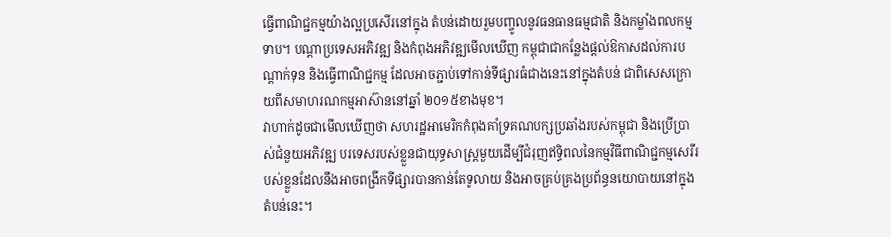ធ្វើពាណិជ្ជកម្មយ៉ាងល្អប្រសើរនៅក្នុង តំបន់ដោយរួមបញ្ចូលនូវធនធានធម្មជាតិ និងកម្លាំងពលកម្មទាប។ បណ្តាប្រទេសអភិវឌ្ឍ និងកំពុងអភិវឌ្ឍមើលឃើញ កម្ពុជាជាកន្លែងផ្តល់ឱកាសដល់ការបណ្តាក់ទុន និងធ្វើពាណិជ្ជកម្ម ដែលអាចភ្ជាប់ទៅកាន់ទីផ្សារធំជាងនេះនៅក្នុងតំបន់ ជាពិសេសក្រោយពីសមាហរណកម្មអាស៊ាននៅឆ្នាំ ២០១៥ខាងមុខ។
វាហាក់ដូចជាមើលឃើញថា សហរដ្ឋអាមេរិកកំពុងគាំទ្រគណបក្សប្រឆាំងរបស់កម្ពុជា និងប្រើប្រាស់ជំនួយអភិវឌ្ឍ បរទេសរបស់ខ្លួនជាយុទ្ធសាស្រ្តមួយដើម្បីជំរុញឥទ្ធិពលនៃកម្មវិធីពាណិជ្ជកម្មសេរីរបស់ខ្លួនដែលនឹងអាចពង្រីកទីផ្សារបានកាន់តែទូលាយ និងអាចគ្រប់គ្រងប្រព័ន្ធនយោបាយនៅក្នុងតំបន់នេះ។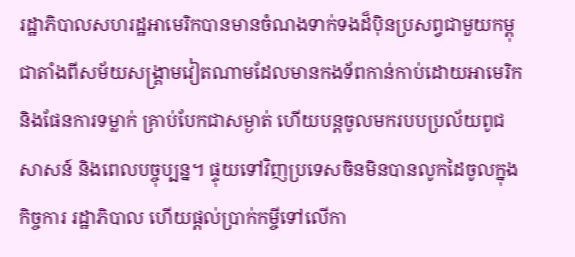រដ្ឋាភិបាលសហរដ្ឋអាមេរិកបានមានចំណងទាក់ទងដ៏ប៉ិនប្រសព្វជាមួយកម្ពុជាតាំងពីសម័យសង្គ្រាមវៀតណាមដែលមានកងទ័ពកាន់កាប់ដោយអាមេរិក និងផែនការទម្លាក់ គ្រាប់បែកជាសម្ងាត់ ហើយបន្តចូលមករបបប្រល័យពូជសាសន៍ និងពេលបច្ចុប្បន្ន។ ផ្ទុយទៅវិញប្រទេសចិនមិនបានលូកដៃចូលក្នុងកិច្ចការ រដ្ឋាភិបាល ហើយផ្តល់ប្រាក់កម្ចីទៅលើកា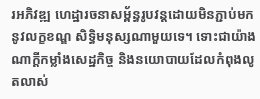រអភិវឌ្ឍ ហេដ្ឋារចនាសម្ព័ន្ធរូបវន្តដោយមិនភ្ជាប់មកនូវលក្ខខណ្ឌ សិទ្ធិមនុស្សណាមួយទេ។ ទោះជាយ៉ាងណាក្តីកម្លាំងសេដ្ឋកិច្ច និងនយោបាយដែលកំពុងលូតលាស់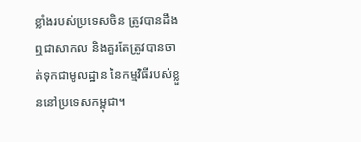ខ្លាំងរបស់ប្រទេសចិន ត្រូវបានដឹងឮជាសាកល និងគួរតែត្រូវបានចាត់ទុកជាមូលដ្ឋាន នៃកម្មវិធីរបស់ខ្លួននៅប្រទេសកម្ពុជា។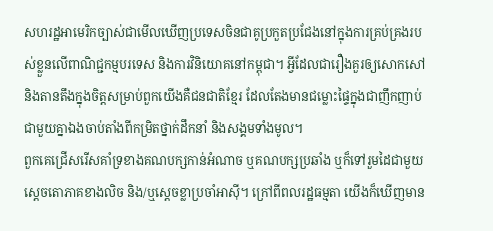សហរដ្ឋអាមេរិកច្បាស់ជាមើលឃើញប្រទេសចិនជាគូប្រកួតប្រជែងនៅក្នុងការគ្រប់គ្រងរបស់ខ្លួនលើពាណិជ្ជកម្មបរទេស និងការវិនិយោគនៅកម្ពុជា។ អ្វីដែលជារឿងគួរឲ្យសោកសៅ និងតានតឹងក្នុងចិត្តសម្រាប់ពួកយើងគឺជនជាតិខ្មែរ ដែលតែងមានជម្លោះផ្ទៃក្នុងជាញឹកញាប់ជាមួយគ្នាឯងចាប់តាំងពីកម្រិតថ្នាក់ដឹកនាំ និងសង្គមទាំងមូល។
ពួកគេជ្រើសរើសគាំទ្រខាងគណបក្សកាន់អំណាច ឬគណបក្សប្រឆាំង ឬក៏ទៅរួមដៃជាមួយស្តេចតោភាគខាងលិច និង/ឬស្តេចខ្លាប្រចាំអាស៊ី។ ក្រៅពីពលរដ្ឋធម្មតា យើងក៏ឃើញមាន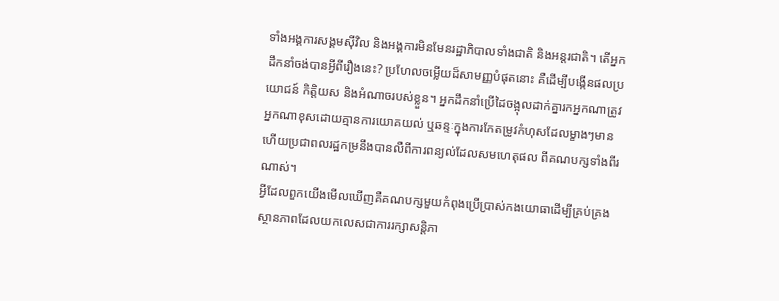ទាំងអង្គការសង្គមស៊ីវិល និងអង្គការមិនមែនរដ្ឋាភិបាលទាំងជាតិ និងអន្តរជាតិ។ តើអ្នកដឹកនាំចង់បានអ្វីពីរឿងនេះ? ប្រហែលចម្លើយដ៏សាមញ្ញបំផុតនោះ គឺដើម្បីបង្កើនផលប្រយោជន៍ កិត្តិយស និងអំណាចរបស់ខ្លួន។ អ្នកដឹកនាំប្រើដៃចង្អុលដាក់គ្នារកអ្នកណាត្រូវអ្នកណាខុសដោយគ្មានការយោគយល់ ឬឆន្ទៈក្នុងការកែតម្រូវកំហុសដែលម្ខាងៗមាន ហើយប្រជាពលរដ្ឋកម្រនឹងបានលឺពីការពន្យល់ដែលសមហេតុផល ពីគណបក្សទាំងពីរណាស់។
អ្វីដែលពួកយើងមើលឃើញគឺគណបក្សមួយកំពុងប្រើប្រាស់កងយោធាដើម្បីគ្រប់គ្រងស្ថានភាពដែលយកលេសជាការរក្សាសន្តិភា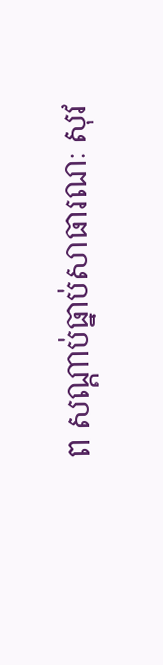ព សណ្តាប់ធ្នាប់សាធារណៈ សុវ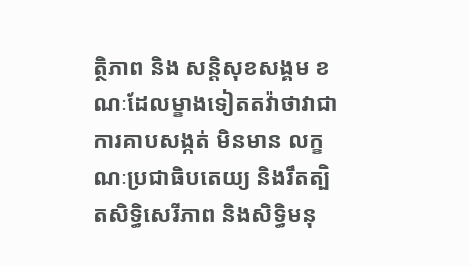ត្ថិភាព និង សន្តិសុខសង្គម ខណៈដែលម្ខាងទៀតតវ៉ាថាវាជាការគាបសង្កត់ មិនមាន លក្ខណៈប្រជាធិបតេយ្យ និងរឹតត្បិតសិទ្ធិសេរីភាព និងសិទ្ធិមនុ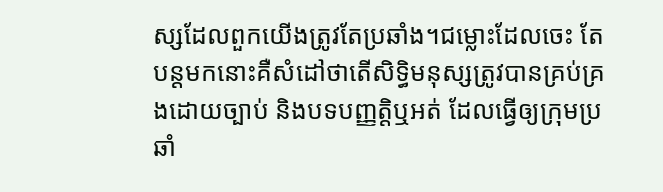ស្សដែលពួកយើងត្រូវតែប្រឆាំង។ជម្លោះដែលចេះ តែបន្តមកនោះគឺសំដៅថាតើសិទ្ធិមនុស្សត្រូវបានគ្រប់គ្រងដោយច្បាប់ និងបទបញ្ញត្តិឬអត់ ដែលធ្វើឲ្យក្រុមប្រឆាំ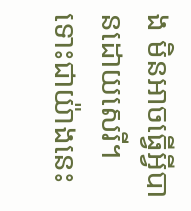ង មិនអាចធ្វើអ្វីបានដោយសេរី។ ទោះជាយ៉ាងនេះ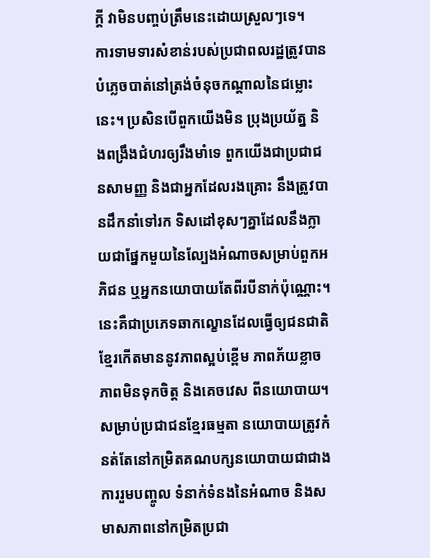ក្តី វាមិនបញ្ចប់ត្រឹមនេះដោយស្រួលៗទេ។
ការទាមទារសំខាន់របស់ប្រជាពលរដ្ឋត្រូវបានបំភ្លេចបាត់នៅត្រង់ចំនុចកណ្តាលនៃជម្លោះនេះ។ ប្រសិនបើពួកយើងមិន ប្រុងប្រយ័ត្ន និងពង្រឹងជំហរឲ្យរឹងមាំទេ ពួកយើងជាប្រជាជនសាមញ្ញ និងជាអ្នកដែលរងគ្រោះ នឹងត្រូវបានដឹកនាំទៅរក ទិសដៅខុសៗគ្នាដែលនឹងក្លាយជាផ្នែកមួយនៃល្បែងអំណាចសម្រាប់ពួកអភិជន ឬអ្នកនយោបាយតែពីរបីនាក់ប៉ុណ្ណោះ។ នេះគឺជាប្រភេទឆាកល្ខោនដែលធ្វើឲ្យជនជាតិខ្មែរកើតមាននូវភាពស្អប់ខ្ពើម ភាពភ័យខ្លាច ភាពមិនទុកចិត្ត និងគេចវេស ពីនយោបាយ។ សម្រាប់ប្រជាជនខ្មែរធម្មតា នយោបាយត្រូវកំនត់តែនៅកម្រិតគណបក្សនយោបាយជាជាង ការរួមបញ្ចូល ទំនាក់ទំនងនៃអំណាច និងសមាសភាពនៅកម្រិតប្រជា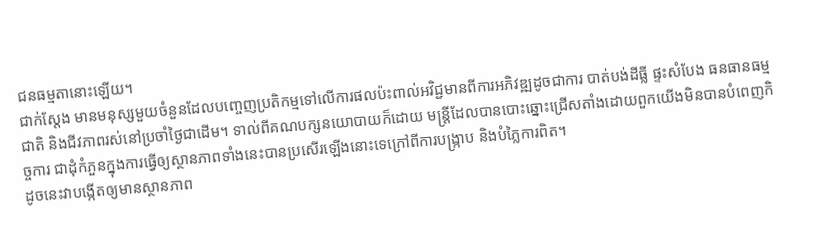ជនធម្មតានោះឡើយ។
ជាក់ស្តែង មានមនុស្សមួយចំនួនដែលបញ្ចេញប្រតិកម្មទៅលើការផលប៉ះពាល់អវិជ្ជមានពីការអភិវឌ្ឍដូចជាការ បាត់បង់ដីធ្លី ផ្ទះសំបែង ធនធានធម្មជាតិ និងជីវភាពរស់នៅប្រចាំថ្ងៃជាដើម។ ទាល់ពីគណបក្សនយោបាយក៏ដោយ មន្ត្រីដែលបានបោះឆ្នោះជ្រើសតាំងដោយពួកយើងមិនបានបំពេញកិច្ចការ ជាដុំកំភួនក្នុងការធ្វើឲ្យស្ថានភាពទាំងនេះបានប្រសើរឡើងនោះទេក្រៅពីការបង្ក្រាប និងបំភ្លៃការពិត។
ដូចនេះវាបង្កើតឲ្យមានស្ថានភាព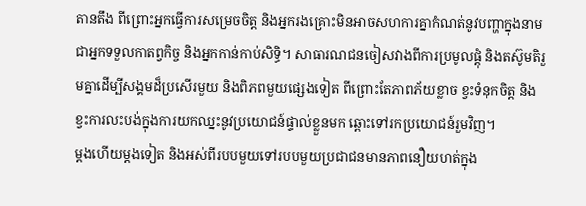តានតឹង ពីព្រោះអ្នកធ្វើការសម្រេចចិត្ត និងអ្នករងគ្រោះមិនអាចសហការគ្នាកំណត់នូវបញ្ហាក្នុងនាមជាអ្នកទទួលកាតព្វកិច្ច និងអ្នកកាន់កាប់សិទ្ធិ។ សាធារណជនចៀសវាងពីការប្រមូលផ្តុំ និងតស៊ូមតិរួមគ្នាដើម្បីសង្គមដ៏ប្រសើរមួយ និងពិភពមួយផ្សេងទៀត ពីព្រោះតែភាពភ័យខ្លាច ខ្វះទំនុកចិត្ត និងខ្វះការលះបង់ក្នុងការយកឈ្នះនូវប្រយោជន៍ផ្ទាល់ខ្លួនមក ឆ្ពោះទៅរកប្រយោជន៍រួមវិញ។
ម្តងហើយម្តងទៀត និងអស់ពីរបបមួយទៅរបបមួយប្រជាជនមានភាពនឿយហត់ក្នុង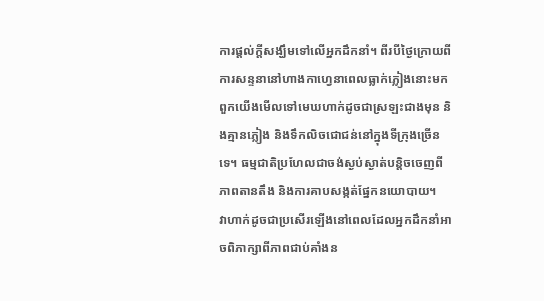ការផ្តល់ក្តីសង្ឃឹមទៅលើអ្នកដឹកនាំ។ ពីរបីថ្ងៃក្រោយពីការសន្ទនានៅហាងកាហ្វេនាពេលធ្លាក់ភ្លៀងនោះមកពួកយើងមើលទៅមេឃហាក់ដូចជាស្រឡះជាងមុន និងគ្មានភ្លៀង និងទឹកលិចជោជន់នៅក្នុងទីក្រុងច្រើនទេ។ ធម្មជាតិប្រហែលជាចង់ស្ងប់ស្ងាត់បន្តិចចេញពីភាពតានតឹង និងការគាបសង្កត់ផ្នែកនយោបាយ។
វាហាក់ដូចជាប្រសើរឡើងនៅពេលដែលអ្នកដឹកនាំអាចពិភាក្សាពីភាពជាប់គាំងន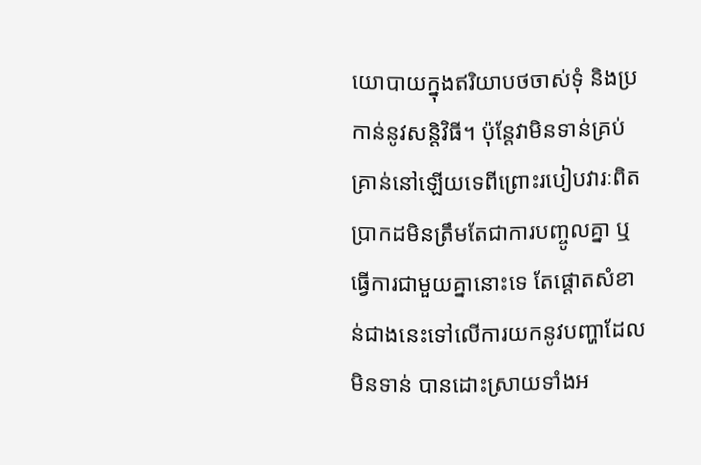យោបាយក្នុងឥរិយាបថចាស់ទុំ និងប្រកាន់នូវសន្តិវិធី។ ប៉ុន្តែវាមិនទាន់គ្រប់គ្រាន់នៅឡើយទេពីព្រោះរបៀបវារៈពិតប្រាកដមិនត្រឹមតែជាការបញ្ចូលគ្នា ឬធ្វើការជាមួយគ្នានោះទេ តែផ្តោតសំខាន់ជាងនេះទៅលើការយកនូវបញ្ហាដែលមិនទាន់ បានដោះស្រាយទាំងអ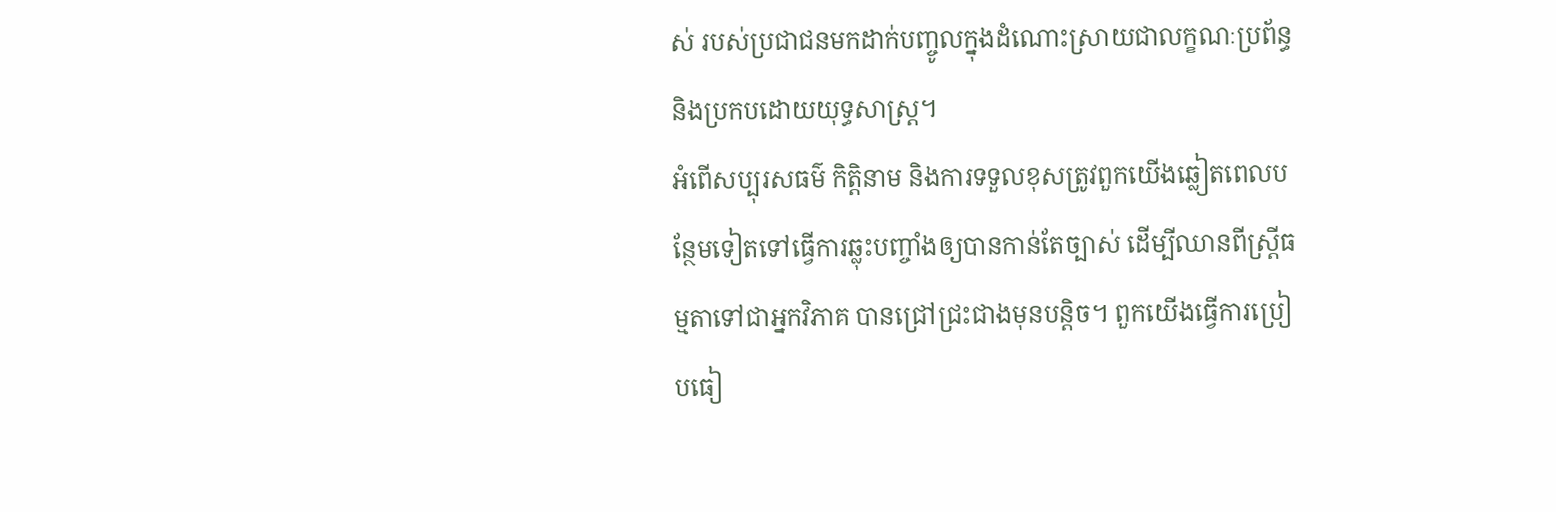ស់ របស់ប្រជាជនមកដាក់បញ្ចូលក្នុងដំណោះស្រាយជាលក្ខណៈប្រព័ន្ធ និងប្រកបដោយយុទ្ធសាស្រ្ត។
អំពើសប្បុរសធម៌ កិត្តិនាម និងការទទួលខុសត្រូវពួកយើងឆ្លៀតពេលបន្ថែមទៀតទៅធ្វើការឆ្លុះបញ្ចាំងឲ្យបានកាន់តែច្បាស់ ដើម្បីឈានពីស្រ្តីធម្មតាទៅជាអ្នកវិភាគ បានជ្រៅជ្រះជាងមុនបន្តិច។ ពួកយើងធ្វើការប្រៀបធៀ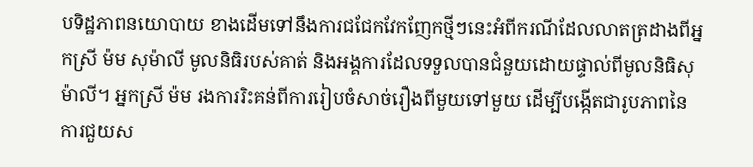បទិដ្ឋភាពនយោបាយ ខាងដើមទៅនឹងការជជែកវែកញែកថ្មីៗនេះអំពីករណីដែលលាតត្រដាងពីអ្នកស្រី ម៉ម សុម៉ាលី មូលនិធិរបស់គាត់ និងអង្គការដែលទទួលបានជំនួយដោយផ្ទាល់ពីមូលនិធិសុម៉ាលី។ អ្នកស្រី ម៉ម រងការរិះគន់ពីការរៀបចំសាច់រឿងពីមួយទៅមួយ ដើម្បីបង្កើតជារូបភាពនៃការជួយស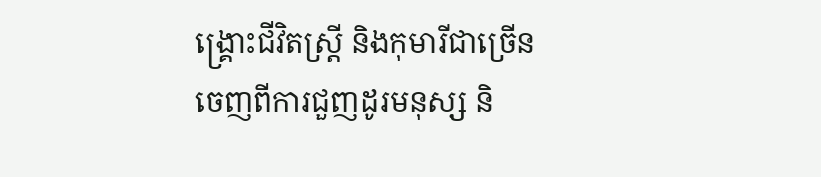ង្គ្រោះជីវិតស្រ្តី និងកុមារីជាច្រើនចេញពីការជួញដូរមនុស្ស និ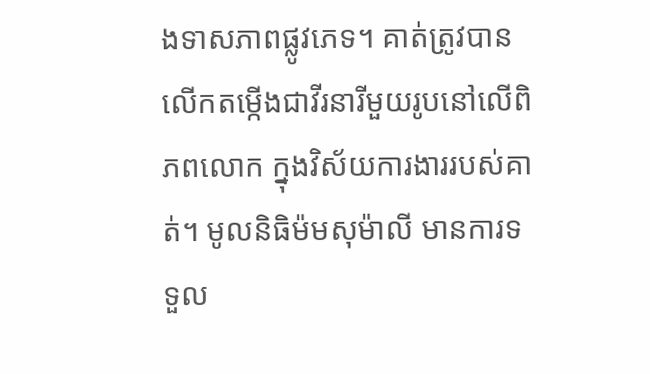ងទាសភាពផ្លូវភេទ។ គាត់ត្រូវបានលើកតម្កើងជាវីរនារីមួយរូបនៅលើពិភពលោក ក្នុងវិស័យការងាររបស់គាត់។ មូលនិធិម៉មសុម៉ាលី មានការទទួល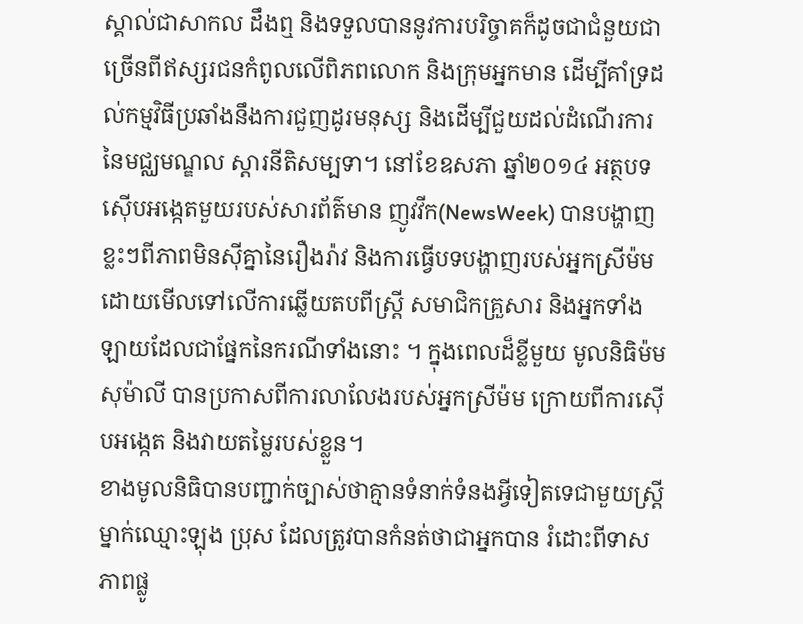ស្គាល់ជាសាកល ដឹងឮ និងទទួលបាននូវការបរិច្ចាគក៏ដូចជាជំនួយជាច្រើនពីឥស្សរជនកំពូលលើពិភពលោក និងក្រុមអ្នកមាន ដើម្បីគាំទ្រដល់កម្មវិធីប្រឆាំងនឹងការជួញដូរមនុស្ស និងដើម្បីជួយដល់ដំណើរការ នៃមជ្ឈមណ្ឌល ស្តារនីតិសម្បទា។ នៅខែឧសភា ឆ្នាំ២០១៤ អត្ថបទស៊ើបអង្កេតមួយរបស់សារព័ត៌មាន ញូវវីក(NewsWeek) បានបង្ហាញខ្លះៗពីភាពមិនស៊ីគ្នានៃរឿងរ៉ាវ និងការធ្វើបទបង្ហាញរបស់អ្នកស្រីម៉ម ដោយមើលទៅលើការឆ្លើយតបពីស្រ្តី សមាជិកគ្រួសារ និងអ្នកទាំងឡាយដែលជាផ្នែកនៃករណីទាំងនោះ ។ ក្នុងពេលដ៏ខ្លីមួយ មូលនិធិម៉មសុម៉ាលី បានប្រកាសពីការលាលែងរបស់អ្នកស្រីម៉ម ក្រោយពីការស៊ើបអង្កេត និងវាយតម្លៃរបស់ខ្លួន។
ខាងមូលនិធិបានបញ្ជាក់ច្បាស់ថាគ្មានទំនាក់ទំនងអ្វីទៀតទេជាមួយស្រ្តីម្នាក់ឈ្មោះឡុង ប្រុស ដែលត្រូវបានកំនត់ថាជាអ្នកបាន រំដោះពីទាសភាពផ្លូ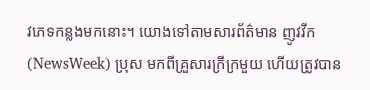វភេទកន្លងមកនោះ។ យោងទៅតាមសារព័ត៌មាន ញូវវីក (NewsWeek) ប្រុស មកពីគ្រួសារក្រីក្រមួយ ហើយត្រូវបាន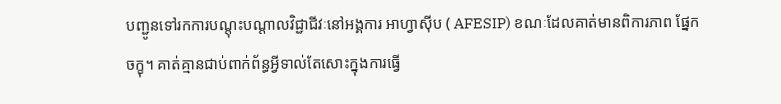បញ្ជូនទៅរកការបណ្តុះបណ្តាលវិជ្ជាជីវៈនៅអង្គការ អាហ្វាស៊ីប ( AFESIP) ខណៈដែលគាត់មានពិការភាព ផ្នែកចក្ខុ។ គាត់គ្មានជាប់ពាក់ព័ន្ធអ្វីទាល់តែសោះក្នុងការធ្វើ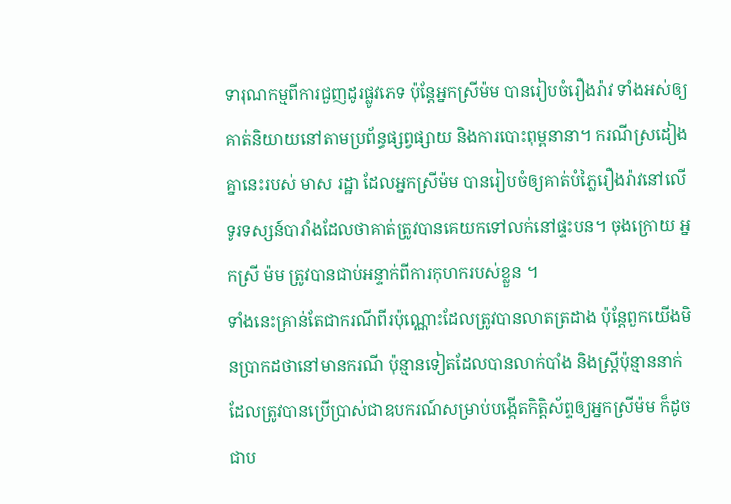ទារុណកម្មពីការជួញដូរផ្លូវភេទ ប៉ុន្តែអ្នកស្រីម៉ម បានរៀបចំរឿងរ៉ាវ ទាំងអស់ឲ្យគាត់និយាយនៅតាមប្រព័ន្ធផ្សព្វផ្សាយ និងការបោះពុម្ពនានា។ ករណីស្រដៀងគ្នានេះរបស់ មាស រដ្ឋា ដែលអ្នកស្រីម៉ម បានរៀបចំឲ្យគាត់បំភ្លៃរឿងរ៉ាវនៅលើទូរទស្សន៍បារាំងដែលថាគាត់ត្រូវបានគេយកទៅលក់នៅផ្ទះបន។ ចុងក្រោយ អ្នកស្រី ម៉ម ត្រូវបានជាប់អន្ទាក់ពីការកុហករបស់ខ្លួន ។
ទាំងនេះគ្រាន់តែជាករណីពីរប៉ុណ្ណោះដែលត្រូវបានលាតត្រដាង ប៉ុន្តែពួកយើងមិនប្រាកដថានៅមានករណី ប៉ុន្មានទៀតដែលបានលាក់បាំង និងស្រ្តីប៉ុន្មាននាក់ដែលត្រូវបានប្រើប្រាស់ជាឧបករណ៍សម្រាប់បង្កើតកិត្តិស័ព្ទឲ្យអ្នកស្រីម៉ម ក៏ដូចជាប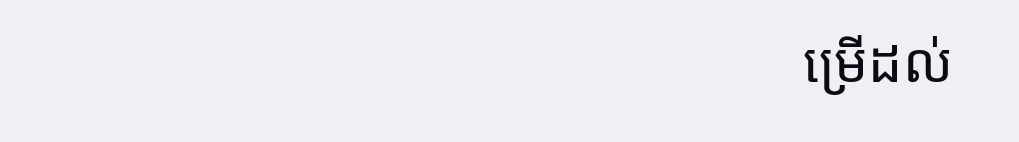ម្រើដល់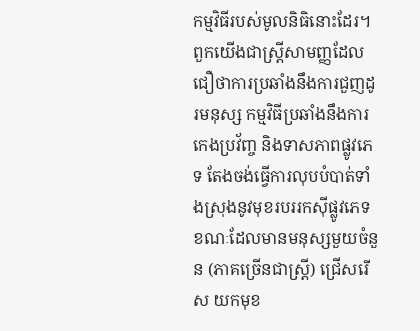កម្មវិធីរបស់មូលនិធិនោះដែរ។
ពួកយើងជាស្រ្តីសាមញ្ញដែលជឿថាការប្រឆាំងនឹងការជួញដូរមនុស្ស កម្មវិធីប្រឆាំងនឹងការកេងប្រវ័ញ្ច និងទាសភាពផ្លូវភេទ តែងចង់ធ្វើការលុបបំបាត់ទាំងស្រុងនូវមុខរបររកស៊ីផ្លូវភេទ ខណៈដែលមានមនុស្សមួយចំនួន (ភាគច្រើនជាស្រ្តី) ជ្រើសរើស យកមុខ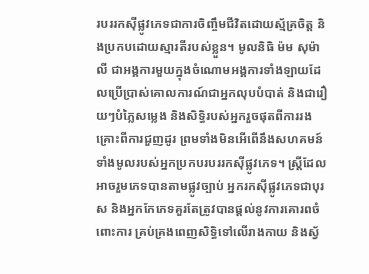របររកស៊ីផ្លូវភេទជាការចិញ្ចឹមជីវិតដោយស្ម័គ្រចិត្ត និងប្រកបដោយស្មារតីរបស់ខ្លួន។ មូលនិធិ ម៉ម សុម៉ាលី ជាអង្គការមួយក្នុងចំណោមអង្គការទាំងឡាយដែលប្រើប្រាស់គោលការណ៍ជាអ្នកលុបបំបាត់ និងជារឿយៗបំភ្លៃសម្លេង និងសិទ្ធិរបស់អ្នករួចផុតពីការរងគ្រោះពីការជួញដូរ ព្រមទាំងមិនអើពើនឹងសហគមន៍ទាំងមូលរបស់អ្នកប្រកបរបររកស៊ីផ្លូវភេទ។ ស្រ្តីដែលអាចរួមភេទបានតាមផ្លូវច្បាប់ អ្នករកស៊ីផ្លូវភេទជាបុរស និងអ្នកកែភេទគួរតែត្រូវបានផ្តល់នូវការគោរពចំពោះការ គ្រប់គ្រងពេញសិទ្ធិទៅលើរាងកាយ និងស្វ័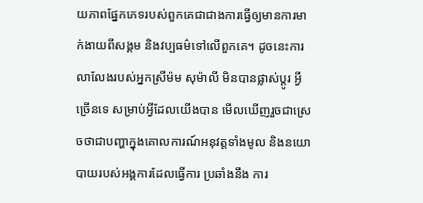យភាពផ្នែកភេទរបស់ពួកគេជាជាងការធ្វើឲ្យមានការមាក់ងាយពីសង្គម និងវប្បធម៌ទៅលើពួកគេ។ ដូចនេះការលាលែងរបស់អ្នកស្រីម៉ម សុម៉ាលី មិនបានផ្លាស់ប្តូរ អ្វីច្រើនទេ សម្រាប់អ្វីដែលយើងបាន មើលឃើញរួចជាស្រេចថាជាបញ្ហាក្នុងគោលការណ៍អនុវត្តទាំងមូល និងនយោបាយរបស់អង្គការដែលធ្វើការ ប្រឆាំងនឹង ការ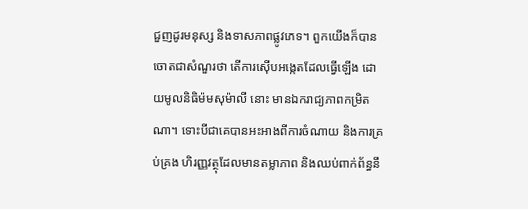ជួញដូរមនុស្ស និងទាសភាពផ្លូវភេទ។ ពួកយើងក៏បានចោតជាសំណួរថា តើការស៊ើបអង្កេតដែលធ្វើឡើង ដោយមូលនិធិម៉មសុម៉ាលី នោះ មានឯករាជ្យភាពកម្រិតណា។ ទោះបីជាគេបានអះអាងពីការចំណាយ និងការគ្រប់គ្រង ហិរញ្ញវត្ថុដែលមានតម្លាភាព និងឈប់ពាក់ព័ន្ធនឹ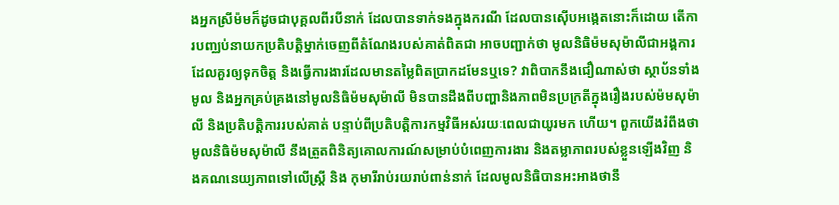ងអ្នកស្រីម៉មក៏ដូចជាបុគ្គលពីរបីនាក់ ដែលបានទាក់ទងក្នុងករណី ដែលបានស៊ើបអង្កេតនោះក៏ដោយ តើការបញ្ឈប់នាយកប្រតិបត្តិម្នាក់ចេញពីតំណែងរបស់គាត់ពិតជា អាចបញ្ជាក់ថា មូលនិធិម៉មសុម៉ាលីជាអង្គការដែលគួរឲ្យទុកចិត្ត និងធ្វើការងារដែលមានតម្លៃពិតប្រាកដមែនឬទេ? វាពិបាកនឹងជឿណាស់ថា ស្ថាប័នទាំងមូល និងអ្នកគ្រប់គ្រងនៅមូលនិធិម៉មសុម៉ាលី មិនបានដឹងពីបញ្ហានិងភាពមិនប្រក្រតីក្នុងរឿងរបស់ម៉មសុម៉ាលី និងប្រតិបត្តិការរបស់គាត់ បន្ទាប់ពីប្រតិបត្តិការកម្មវិធីអស់រយៈពេលជាយូរមក ហើយ។ ពួកយើងរំពឹងថា មូលនិធិម៉មសុម៉ាលី នឹងត្រួតពិនិត្យគោលការណ៍សម្រាប់បំពេញការងារ និងតម្លាភាពរបស់ខ្លួនឡើងវិញ និងគណនេយ្យភាពទៅលើស្រី្ត និង កុមារីរាប់រយរាប់ពាន់នាក់ ដែលមូលនិធិបានអះអាងថានឹ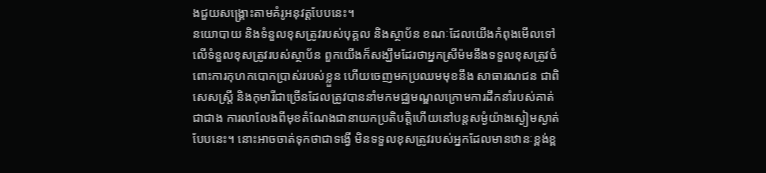ងជួយសង្រ្គោះតាមគំរូអនុវត្តបែបនេះ។
នយោបាយ និងទំនួលខុសត្រូវរបស់បុគ្គល និងស្ថាប័ន ខណៈដែលយើងកំពុងមើលទៅលើទំនួលខុសត្រូវរបស់ស្ថាប័ន ពួកយើងក៏សង្ឃឹមដែរថាអ្នកស្រីម៉មនឹងទទួលខុសត្រូវចំពោះការកុហកបោកប្រាស់របស់ខ្លួន ហើយចេញមកប្រឈមមុខនឹង សាធារណជន ជាពិសេសស្រ្តី និងកុមារីជាច្រើនដែលត្រូវបាននាំមកមជ្ឈមណ្ឌលក្រោមការដឹកនាំរបស់គាត់ ជាជាង ការលាលែងពីមុខតំណែងជានាយកប្រតិបត្តិហើយនៅបន្តសម្ងំយ៉ាងស្ងៀមស្ងាត់បែបនេះ។ នោះអាចចាត់ទុកថាជាទង្វើ មិនទទួលខុសត្រូវរបស់អ្នកដែលមានឋានៈខ្ពង់ខ្ព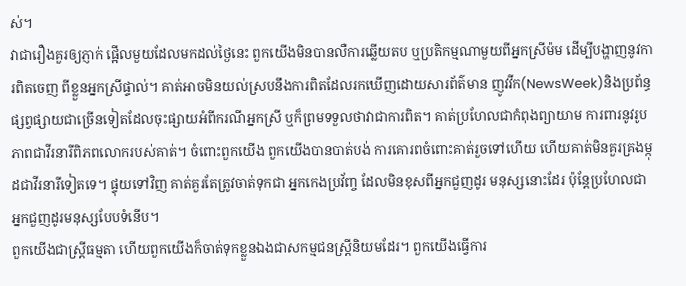ស់។
វាជារឿងគួរឲ្យភ្ញាក់ ផ្អើលមួយដែលមកដល់ថ្ងៃនេះ ពួកយើងមិនបានលឺការឆ្លើយតប ឬប្រតិកម្មណាមួយពីអ្នកស្រីម៉ម ដើម្បីបង្ហាញនូវការពិតចេញ ពីខ្លួនអ្នកស្រីផ្ទាល់។ គាត់អាចមិនយល់ស្របនឹងការពិតដែលរកឃើញដោយសារព័ត៌មាន ញូវវីក(NewsWeek)និងប្រព័ន្ធ ផ្សព្វផ្សាយជាច្រើនទៀតដែលចុះផ្សាយអំពីករណីអ្នកស្រី ឬក៏ព្រមទទួលថាវាជាការពិត។ គាត់ប្រហែលជាកំពុងព្យាយាម ការពារនូវរូបភាពជាវីរនារីពិភពលោករបស់គាត់។ ចំពោះពួកយើង ពួកយើងបានបាត់បង់ ការគោរពចំពោះគាត់រួចទៅហើយ ហើយគាត់មិនគួរគ្រងម្កុដជាវីរនារីទៀតទេ។ ផ្ទុយទៅវិញ គាត់គួរតែត្រូវចាត់ទុកជា អ្នកកេងប្រវ័ញ្ច ដែលមិនខុសពីអ្នកជួញដូរ មនុស្សនោះដែរ ប៉ុន្តែប្រហែលជាអ្នកជួញដូរមនុស្សបែបទំនើប។
ពួកយើងជាស្រ្តីធម្មតា ហើយពួកយើងក៏ចាត់ទុកខ្លួនឯងជាសកម្មជនស្រ្តីនិយមដែរ។ ពួកយើងធ្វើការ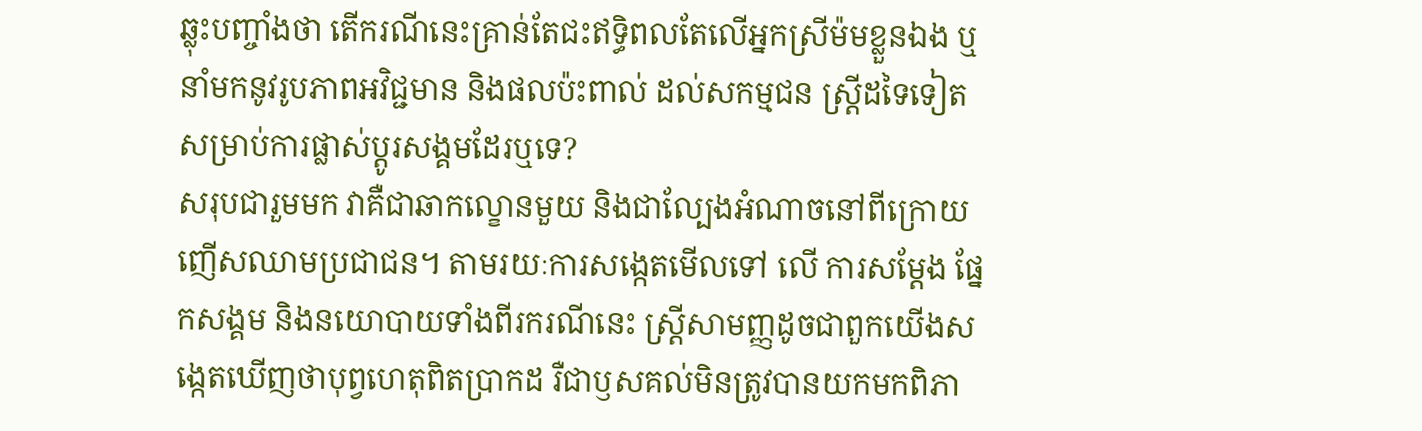ឆ្លុះបញ្ចាំងថា តើករណីនេះគ្រាន់តែជះឥទ្ធិពលតែលើអ្នកស្រីម៉មខ្លួនឯង ឬនាំមកនូវរូបភាពអវិជ្ជមាន និងផលប៉ះពាល់ ដល់សកម្មជន ស្រ្តីដទៃទៀតសម្រាប់ការផ្លាស់ប្តូរសង្គមដែរឬទេ?
សរុបជារួមមក វាគឺជាឆាកល្ខោនមួយ និងជាល្បែងអំណាចនៅពីក្រោយញើសឈាមប្រជាជន។ តាមរយៈការសង្កេតមើលទៅ លើ ការសម្តែង ផ្នែកសង្គម និងនយោបាយទាំងពីរករណីនេះ ស្រ្តីសាមញ្ញដូចជាពួកយើងសង្កេតឃើញថាបុព្វហេតុពិតប្រាកដ រឺជាឫសគល់មិនត្រូវបានយកមកពិភា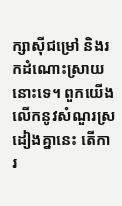ក្សាស៊ីជម្រៅ និងរកដំណោះស្រាយនោះទេ។ ពួកយើងលើកនូវសំណួរស្រដៀងគ្នានេះ តើការ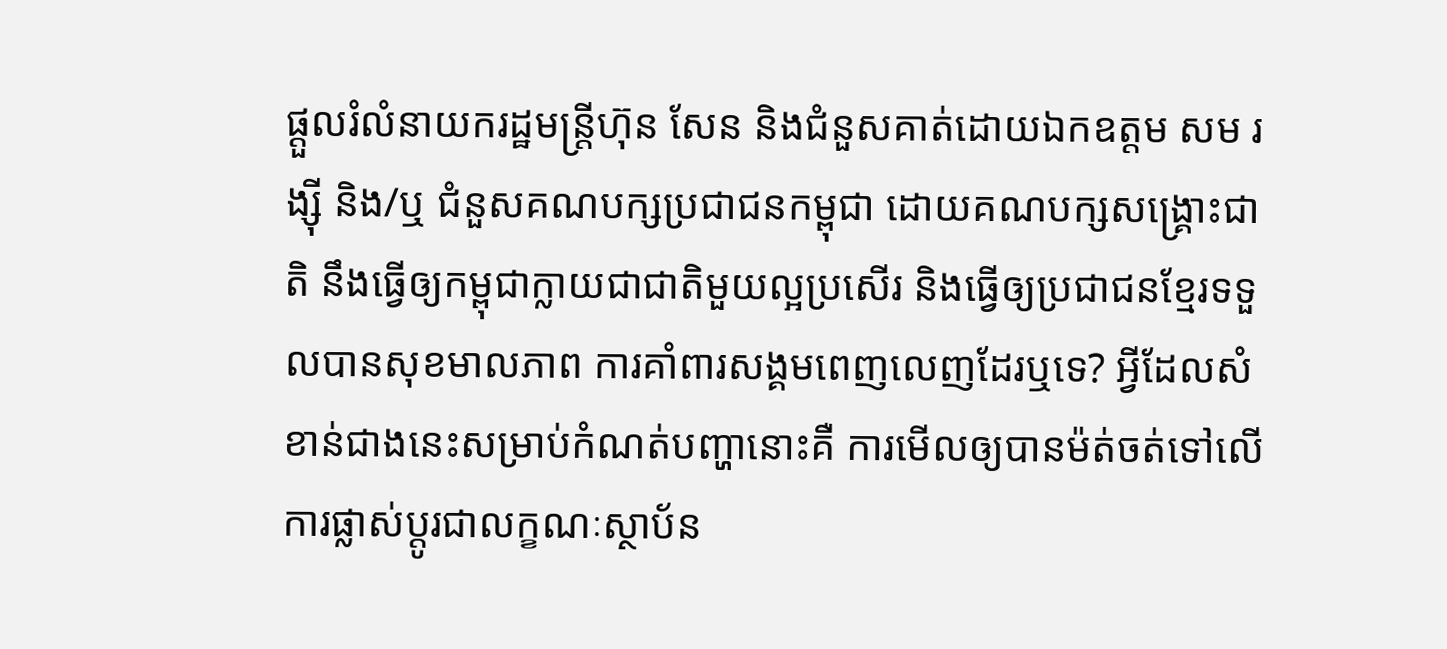ផ្តួលរំលំនាយករដ្ឋមន្ត្រីហ៊ុន សែន និងជំនួសគាត់ដោយឯកឧត្តម សម រង្ស៊ី និង/ឬ ជំនួសគណបក្សប្រជាជនកម្ពុជា ដោយគណបក្សសង្គ្រោះជាតិ នឹងធ្វើឲ្យកម្ពុជាក្លាយជាជាតិមួយល្អប្រសើរ និងធ្វើឲ្យប្រជាជនខ្មែរទទួលបានសុខមាលភាព ការគាំពារសង្គមពេញលេញដែរឬទេ? អ្វីដែលសំខាន់ជាងនេះសម្រាប់កំណត់បញ្ហានោះគឺ ការមើលឲ្យបានម៉ត់ចត់ទៅលើ ការផ្លាស់ប្តូរជាលក្ខណៈស្ថាប័ន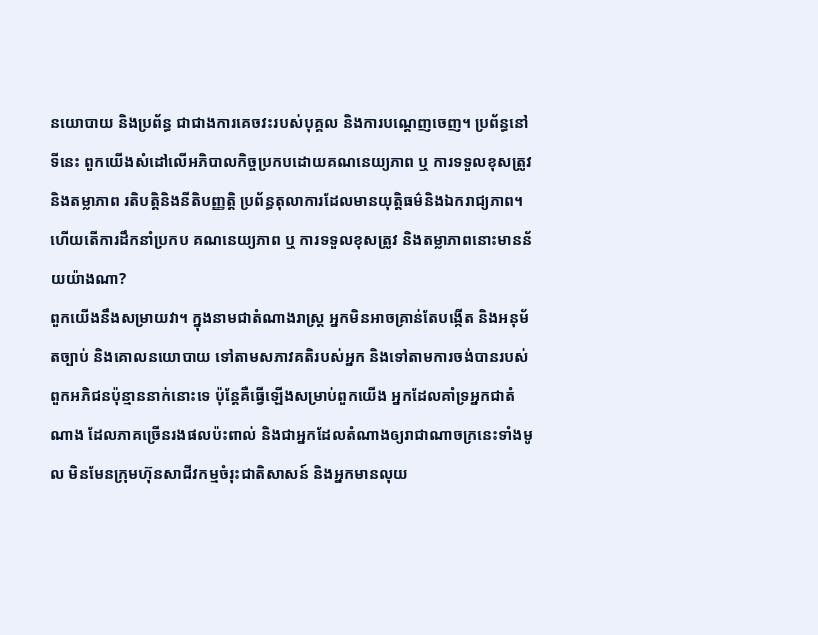នយោបាយ និងប្រព័ន្ធ ជាជាងការគេចវះរបស់បុគ្គល និងការបណ្តេញចេញ។ ប្រព័ន្ធនៅទីនេះ ពួកយើងសំដៅលើអភិបាលកិច្ចប្រកបដោយគណនេយ្យភាព ឬ ការទទួលខុសត្រូវ និងតម្លាភាព រតិបត្តិនិងនីតិបញ្ញត្តិ ប្រព័ន្ធតុលាការដែលមានយុត្តិធម៌និងឯករាជ្យភាព។ ហើយតើការដឹកនាំប្រកប គណនេយ្យភាព ឬ ការទទួលខុសត្រូវ និងតម្លាភាពនោះមានន័យយ៉ាងណា?
ពួកយើងនឹងសម្រាយវា។ ក្នុងនាមជាតំណាងរាស្រ្ត អ្នកមិនអាចគ្រាន់តែបង្កើត និងអនុម័តច្បាប់ និងគោលនយោបាយ ទៅតាមសភាវគតិរបស់អ្នក និងទៅតាមការចង់បានរបស់ពួកអភិជនប៉ុន្មាននាក់នោះទេ ប៉ុន្តែគឺធ្វើឡើងសម្រាប់ពួកយើង អ្នកដែលគាំទ្រអ្នកជាតំណាង ដែលភាគច្រើនរងផលប៉ះពាល់ និងជាអ្នកដែលតំណាងឲ្យរាជាណាចក្រនេះទាំងមូល មិនមែនក្រុមហ៊ុនសាជីវកម្មចំរុះជាតិសាសន៍ និងអ្នកមានលុយ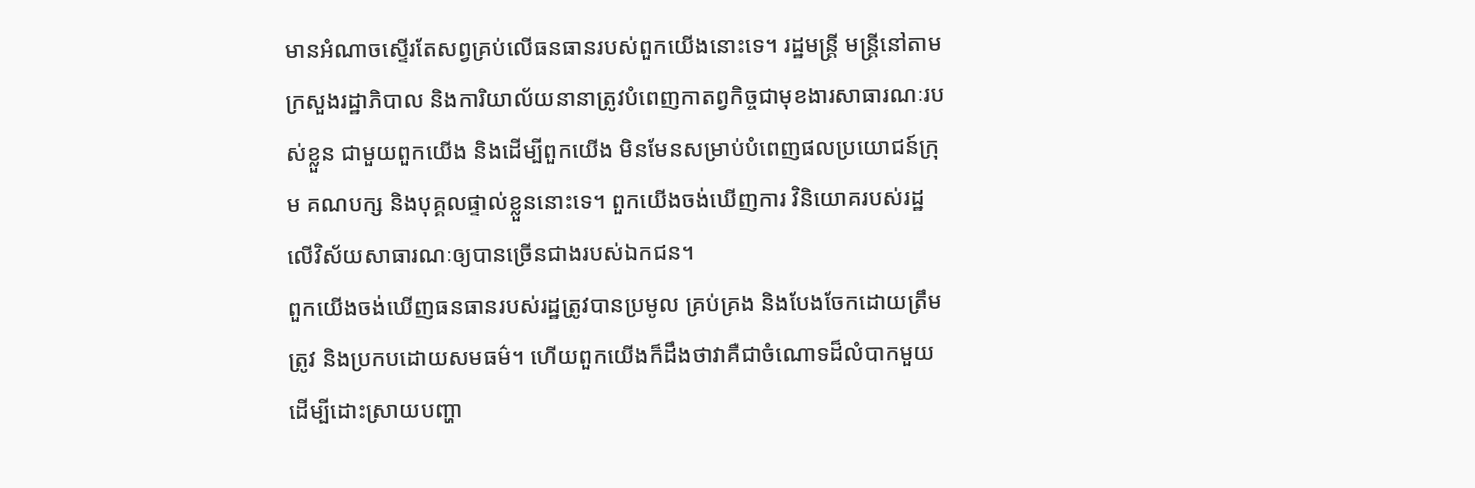មានអំណាចស្ទើរតែសព្វគ្រប់លើធនធានរបស់ពួកយើងនោះទេ។ រដ្ឋមន្ត្រី មន្តី្រនៅតាមក្រសួងរដ្ឋាភិបាល និងការិយាល័យនានាត្រូវបំពេញកាតព្វកិច្ចជាមុខងារសាធារណៈរបស់ខ្លួន ជាមួយពួកយើង និងដើម្បីពួកយើង មិនមែនសម្រាប់បំពេញផលប្រយោជន៍ក្រុម គណបក្ស និងបុគ្គលផ្ទាល់ខ្លួននោះទេ។ ពួកយើងចង់ឃើញការ វិនិយោគរបស់រដ្ឋលើវិស័យសាធារណៈឲ្យបានច្រើនជាងរបស់ឯកជន។
ពួកយើងចង់ឃើញធនធានរបស់រដ្ឋត្រូវបានប្រមូល គ្រប់គ្រង និងបែងចែកដោយត្រឹមត្រូវ និងប្រកបដោយសមធម៌។ ហើយពួកយើងក៏ដឹងថាវាគឺជាចំណោទដ៏លំបាកមួយដើម្បីដោះស្រាយបញ្ហា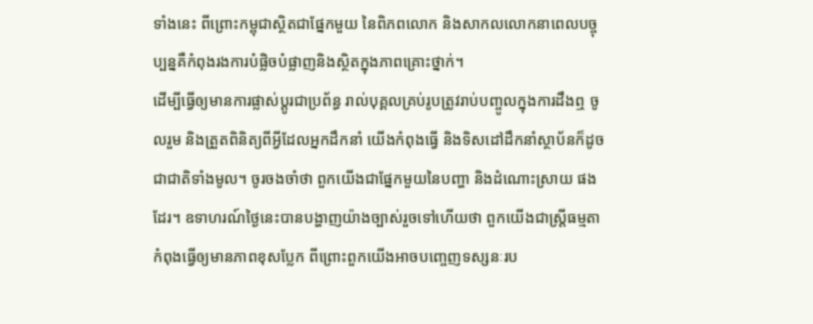ទាំងនេះ ពីព្រោះកម្ពុជាស្ថិតជាផ្នែកមួយ នៃពិភពលោក និងសាកលលោកនាពេលបច្ចុប្បន្នគឺកំពុងរងការបំផ្លិចបំផ្លាញនិងស្ថិតក្នុងភាពគ្រោះថ្នាក់។
ដើម្បីធ្វើឲ្យមានការផ្លាស់ប្តូរជាប្រព័ន្ធ រាល់បុគ្គលគ្រប់រូបត្រូវរាប់បញ្ចូលក្នុងការដឹងឮ ចូលរួម និងត្រួតពិនិត្យពីអ្វីដែលអ្នកដឹកនាំ យើងកំពុងធ្វើ និងទិសដៅដឹកនាំស្ថាប័នក៏ដូចជាជាតិទាំងមូល។ ចូរចងចាំថា ពួកយើងជាផ្នែកមួយនៃបញ្ហា និងដំណោះស្រាយ ផងដែរ។ ឧទាហរណ៍ថ្ងៃនេះបានបង្ហាញយ៉ាងច្បាស់រួចទៅហើយថា ពួកយើងជាស្រ្តីធម្មតាកំពុងធ្វើឲ្យមានភាពខុសប្លែក ពីព្រោះពួកយើងអាចបញ្ចេញទស្សនៈរប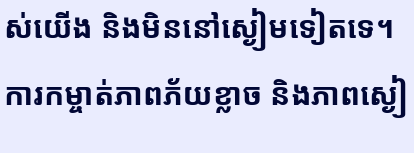ស់យើង និងមិននៅស្ងៀមទៀតទេ។ ការកម្ចាត់ភាពភ័យខ្លាច និងភាពស្ងៀ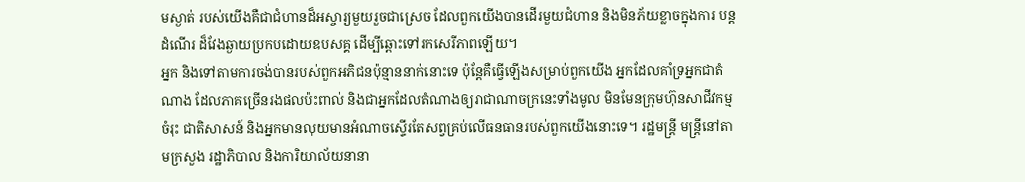មស្ងាត់ របស់យើងគឺជាជំហានដ៏អស្ចារ្យមួយរួចជាស្រេច ដែលពួកយើងបានដើរមួយជំហាន និងមិនភ័យខ្លាចក្នុងការ បន្តដំណើរ ដ៏វែងឆ្ងាយប្រកបដោយឧបសគ្គ ដើម្បីឆ្ពោះទៅរកសេរីភាពឡើយ។
អ្នក និងទៅតាមការចង់បានរបស់ពួកអភិជនប៉ុន្មាននាក់នោះទេ ប៉ុន្តែគឺធ្វើឡើងសម្រាប់ពួកយើង អ្នកដែលគាំទ្រអ្នកជាតំណាង ដែលភាគច្រើនរងផលប៉ះពាល់ និងជាអ្នកដែលតំណាងឲ្យរាជាណាចក្រនេះទាំងមូល មិនមែនក្រុមហ៊ុនសាជីវកម្មចំរុះ ជាតិសាសន៍ និងអ្នកមានលុយមានអំណាចស្ទើរតែសព្វគ្រប់លើធនធានរបស់ពួកយើងនោះទេ។ រដ្ឋមន្ត្រី មន្តី្រនៅតាមក្រសួង រដ្ឋាភិបាល និងការិយាល័យនានា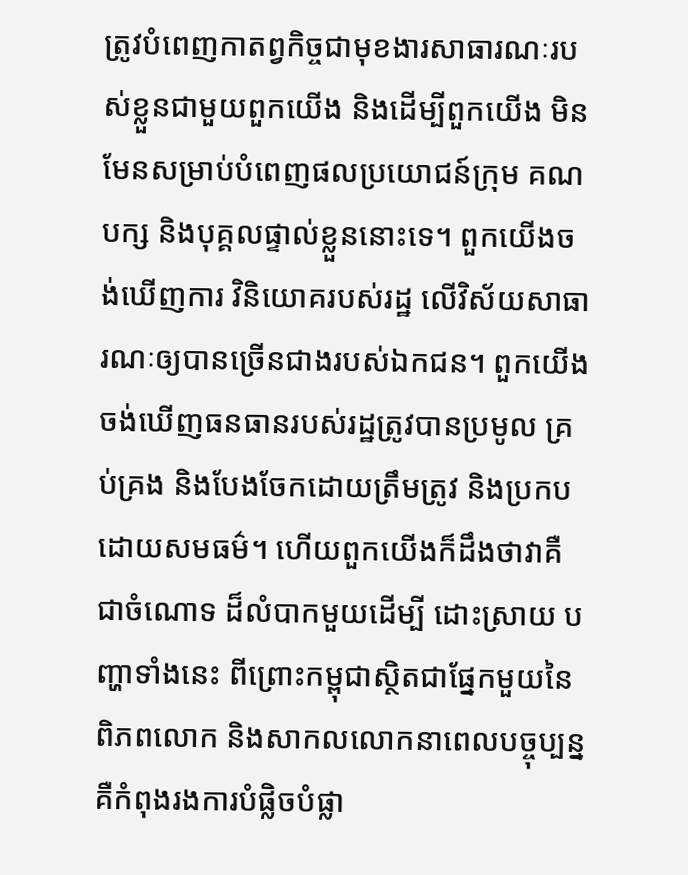ត្រូវបំពេញកាតព្វកិច្ចជាមុខងារសាធារណៈរបស់ខ្លួនជាមួយពួកយើង និងដើម្បីពួកយើង មិនមែនសម្រាប់បំពេញផលប្រយោជន៍ក្រុម គណបក្ស និងបុគ្គលផ្ទាល់ខ្លួននោះទេ។ ពួកយើងចង់ឃើញការ វិនិយោគរបស់រដ្ឋ លើវិស័យសាធារណៈឲ្យបានច្រើនជាងរបស់ឯកជន។ ពួកយើងចង់ឃើញធនធានរបស់រដ្ឋត្រូវបានប្រមូល គ្រប់គ្រង និងបែងចែកដោយត្រឹមត្រូវ និងប្រកបដោយសមធម៌។ ហើយពួកយើងក៏ដឹងថាវាគឺជាចំណោទ ដ៏លំបាកមួយដើម្បី ដោះស្រាយ បញ្ហាទាំងនេះ ពីព្រោះកម្ពុជាស្ថិតជាផ្នែកមួយនៃពិភពលោក និងសាកលលោកនាពេលបច្ចុប្បន្ន គឺកំពុងរងការបំផ្លិចបំផ្លា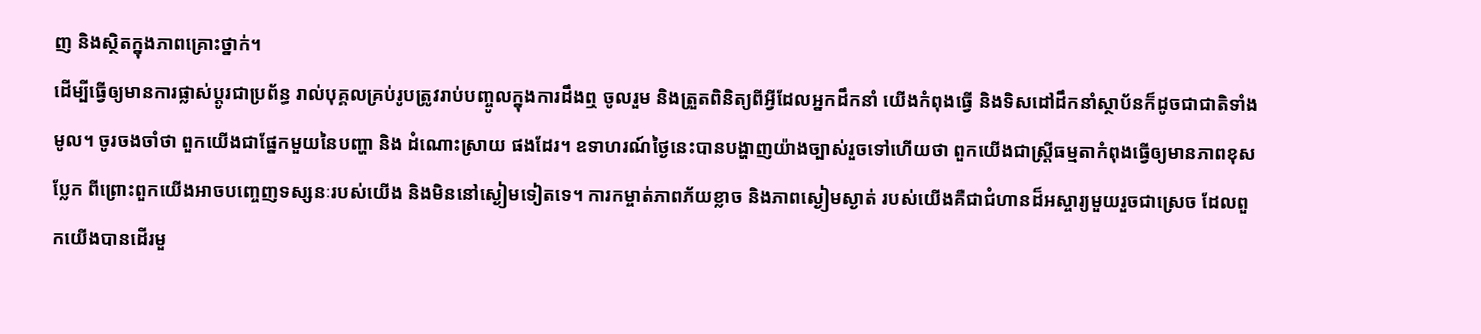ញ និងស្ថិតក្នុងភាពគ្រោះថ្នាក់។
ដើម្បីធ្វើឲ្យមានការផ្លាស់ប្តូរជាប្រព័ន្ធ រាល់បុគ្គលគ្រប់រូបត្រូវរាប់បញ្ចូលក្នុងការដឹងឮ ចូលរួម និងត្រួតពិនិត្យពីអ្វីដែលអ្នកដឹកនាំ យើងកំពុងធ្វើ និងទិសដៅដឹកនាំស្ថាប័នក៏ដូចជាជាតិទាំងមូល។ ចូរចងចាំថា ពួកយើងជាផ្នែកមួយនៃបញ្ហា និង ដំណោះស្រាយ ផងដែរ។ ឧទាហរណ៍ថ្ងៃនេះបានបង្ហាញយ៉ាងច្បាស់រួចទៅហើយថា ពួកយើងជាស្រ្តីធម្មតាកំពុងធ្វើឲ្យមានភាពខុសប្លែក ពីព្រោះពួកយើងអាចបញ្ចេញទស្សនៈរបស់យើង និងមិននៅស្ងៀមទៀតទេ។ ការកម្ចាត់ភាពភ័យខ្លាច និងភាពស្ងៀមស្ងាត់ របស់យើងគឺជាជំហានដ៏អស្ចារ្យមួយរួចជាស្រេច ដែលពួកយើងបានដើរមួ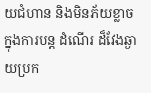យជំហាន និងមិនភ័យខ្លាចក្នុងការបន្ត ដំណើរ ដ៏វែងឆ្ងាយប្រក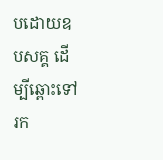បដោយឧបសគ្គ ដើម្បីឆ្ពោះទៅរក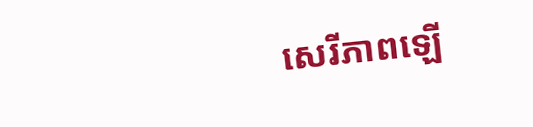សេរីភាពឡើ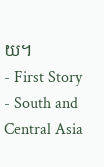យ។
- First Story
- South and Central Asia